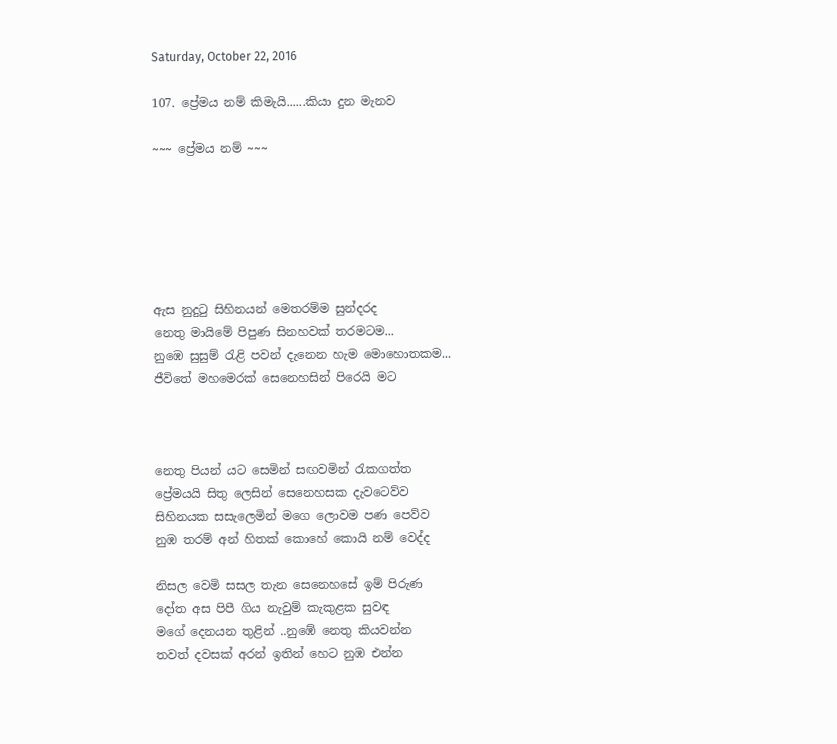Saturday, October 22, 2016

107. ප්‍රේමය නම් කිමැයි......කියා දුන මැනව

~~~ ප්‍රේමය නම් ~~~






ඇස නුදුටු සිහිනයන් මෙතරම්ම සුන්දරද
නෙතු මායිමේ පිපුණ සිනහවක් තරමටම...
නුඹෙ සුසුම් රැළි පවන් දැනෙන හැම මොහොතකම...
ජීවිතේ මහමෙරක් සෙනෙහසින් පිරෙයි මට



නෙතු පියන් යට සෙමින් සඟවමින් රැකගත්ත
ප්‍රේමයයි සිතු ලෙසින් සෙනෙහසක දැවටෙව්ව
සිහිනයක සසැලෙමින් මගෙ ලොවම පණ පෙව්ව
නුඹ තරම් අන් හිතක් කොහේ කොයි නම් වෙද්ද

නිසල වෙමි සසල තැන සෙනෙහසේ ඉම් පිරුණ
දෝත අස පිපී ගිය නැවුම් කැකුළක සුවඳ
මගේ දෙනයන තුළින් ..නුඹේ නෙතු කියවන්න
තවත් දවසක් අරන් ඉතින් හෙට නුඹ එන්න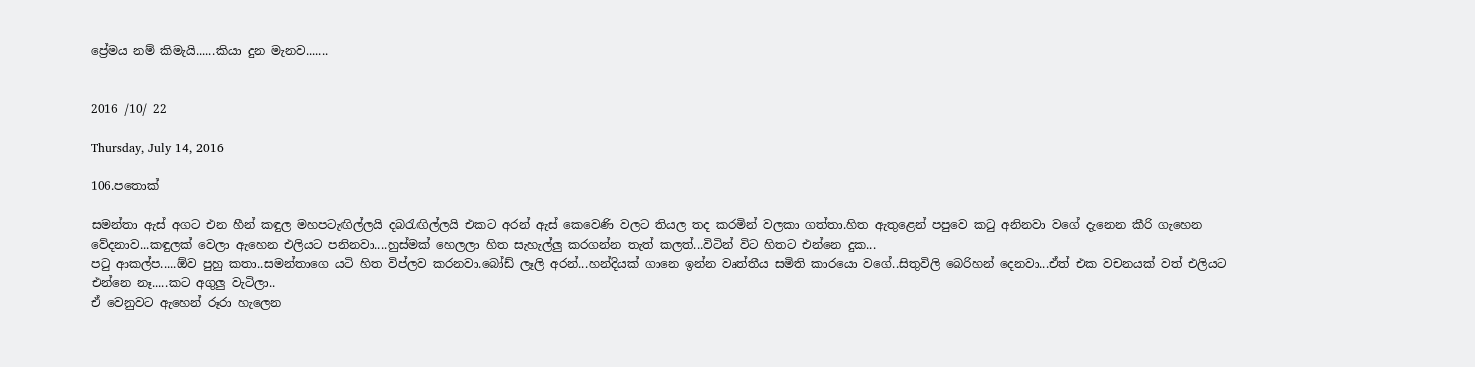ප්‍රේමය නම් කිමැයි......කියා දුන මැනව.......


2016 /10/ 22

Thursday, July 14, 2016

106.පතොක්

සමන්තා ඇස් අගට එන හීන් කඳුල මහපටැඟිල්ලයි දබරැඟිල්ලයි එකට අරන් ඇස් කෙවෙණි වලට තියල තද කරමින් වලකා ගත්තා.හිත ඇතුළෙන් පපුවෙ කටු අනිනවා වගේ දැනෙන කීරි ගැහෙන වේදනාව...කඳුලක් වෙලා ඇහෙන එලියට පනිනවා....හුස්මක් හෙලලා හිත සැහැල්ලු කරගන්න තැත් කලත්...විටින් විට හිතට එන්නෙ දුක...
පටු ආකල්ප.....ඕව පුහු කතා..සමන්තාගෙ යටි හිත විප්ලව කරනවා.බෝඩ් ලෑලි අරන්...හන්දියක් ගානෙ ඉන්න වෘත්තීය සමිති කාරයො වගේ..සිතුවිලි බෙරිහන් දෙනවා...ඒත් එක වචනයක් වත් එලියට එන්නෙ නෑ.....කට අගුලු වැටිලා..
ඒ වෙනුවට ඇහෙන් රූරා හැලෙන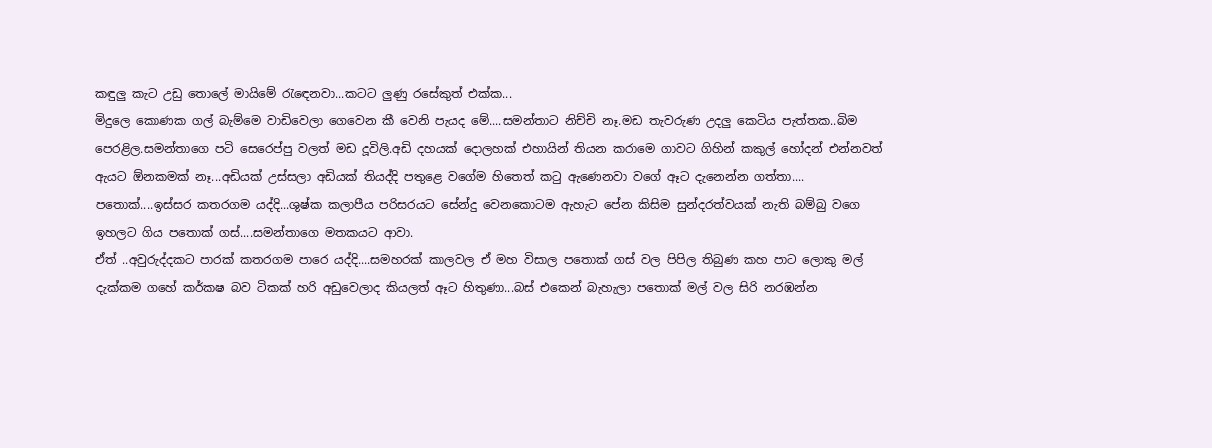කඳුලු කැට උඩු තොලේ මායිමේ රැඳෙනවා...කටට ලුණු රසේකුත් එක්ක...
මිදුලෙ කොණක ගල් බැම්මෙ වාඩිවෙලා ගෙවෙන කී වෙනි පැයද මේ....සමන්තාට නිච්චි නෑ.මඩ තැවරුණ උදලු කෙටිය පැත්තක..බිම පෙරළිල.සමන්තාගෙ පටි සෙරෙප්පු වලත් මඩ දූවිලි.අඩි දහයක් දොලහක් එහායින් තියන කරාමෙ ගාවට ගිහින් කකුල් හෝදන් එන්නවත් ඇයට ඕනකමක් නෑ...අඩියක් උස්සලා අඩියක් තියද්දි පතුළෙ වගේම හිතෙත් කටු ඇණෙනවා වගේ ඈට දැනෙන්න ගත්තා....
පතොක්....ඉස්සර කතරගම යද්දි...ශුෂ්ක කලාපීය පරිසරයට සේන්දු වෙනකොටම ඇහැට පේන කිසිම සුන්දරත්වයක් නැති බම්බු වගෙ ඉහලට ගිය පතොක් ගස්....සමන්තාගෙ මතකයට ආවා.
ඒත් ..අවුරුද්දකට පාරක් කතරගම පාරෙ යද්දි....සමහරක් කාලවල ඒ මහ විසාල පතොක් ගස් වල පිපිල තිබුණ කහ පාට ලොකු මල් දැක්කම ගහේ කර්කෂ බව ටිකක් හරි අඩුවෙලාද කියලත් ඈට හිතුණා...බස් එකෙන් බැහැලා පතොක් මල් වල සිරි නරඹන්න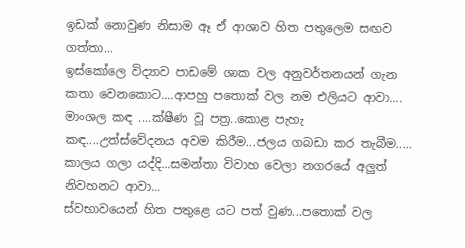ඉඩක් නොවුණ නිසාම ඈ ඒ ආශාව හිත පතුලෙම සඟව ගත්තා...
ඉස්කෝලෙ විද්‍යාව පාඩමේ ශාක වල අනුවර්තනයන් ගැන කතා වෙනකොට....ආපහු පතොක් වල නම එලියට ආවා....
මාංශල කඳ ....ක්ෂීණ වූ පත්‍ර..කොළ පැහැ කඳ....උත්ස්වේදනය අවම කිරීම...ජලය ගබඩා කර තැබීම.....
කාලය ගලා යද්දි...සමන්තා විවාහ වෙලා නගරයේ අලුත් නිවහනට ආවා...
ස්වභාවයෙන් හිත පතුළෙ යට පත් වුණ...පතොක් වල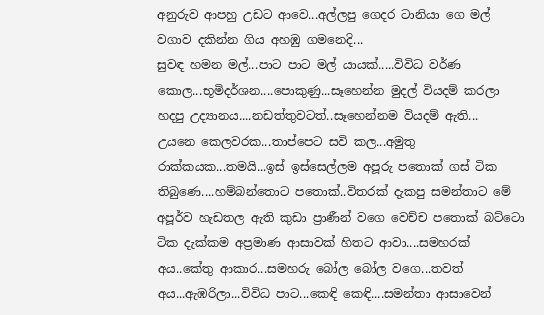අනුරුව ආපහු උඩට ආවෙ...අල්ලපු ගෙදර ටානියා ගෙ මල් වගාව දකින්න ගිය අහඹු ගමනෙදි...
සුවඳ හමන මල්...පාට පාට මල් යායක්.....විවිධ වර්ණ කොල...භූමිදර්ශන....පොකුණු...සෑහෙන්න මුදල් වියදම් කරලා හදපු උද්‍යානය....නඩත්තුවටත්..සෑහෙන්නම වියදම් ඇති...
උයනෙ කෙලවරක...තාප්පෙට සවි කල...අමුතු රාක්කයක...තමයි...ඉස් ඉස්සෙල්ලම අපූරු පතොක් ගස් ටික තිබුණෙ....හම්බන්තොට පතොක්..විතරක් දැකපු සමන්තාට මේ අපූර්ව හැඩතල ඇති කුඩා ප්‍රාණීන් වගෙ වෙච්ච පතොක් බට්ටො ටික දැක්කම අප්‍රමාණ ආසාවක් හිතට ආවා....සමහරක් අය..කේතු ආකාර...සමහරු බෝල බෝල වගෙ...තවත් අය...ඇඹරිලා...විවිධ පාට...කෙඳි කෙඳි....සමන්තා ආසාවෙන්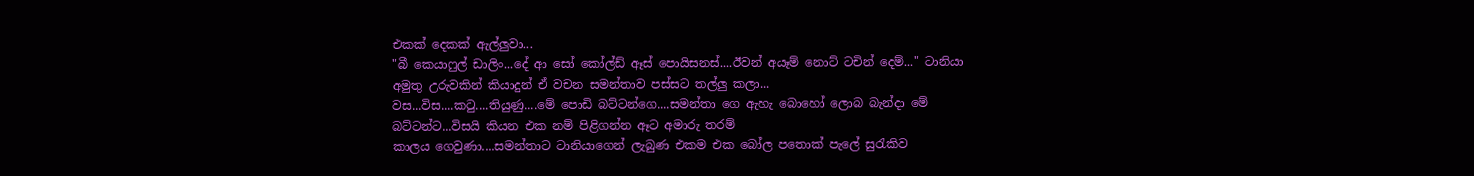එකක් දෙකක් ඇල්ලුවා...
"බී කෙයාෆුල් ඩාලිං...දේ ආ සෝ කෝල්ඩ් ඈස් පොයිසනස්....ඊවන් අයෑම් නොට් ටචින් දෙම්..." ටානියා අමුතු උරුවකින් කියාදුන් ඒ වචන සමන්තාව පස්සට තල්ලු කලා...
වස...විස....කටු....තියුණු....මේ පොඩි බට්ටන්ගෙ....සමන්තා ගෙ ඇහැ බොහෝ ලොබ බැන්දා මේ බට්ටන්ට...විසයි කියන එක නම් පිළිගන්න ඈට අමාරු තරම්
කාලය ගෙවුණා....සමන්තාට ටානියාගෙන් ලැබුණ එකම එක බෝල පතොක් පැලේ සුරැකිව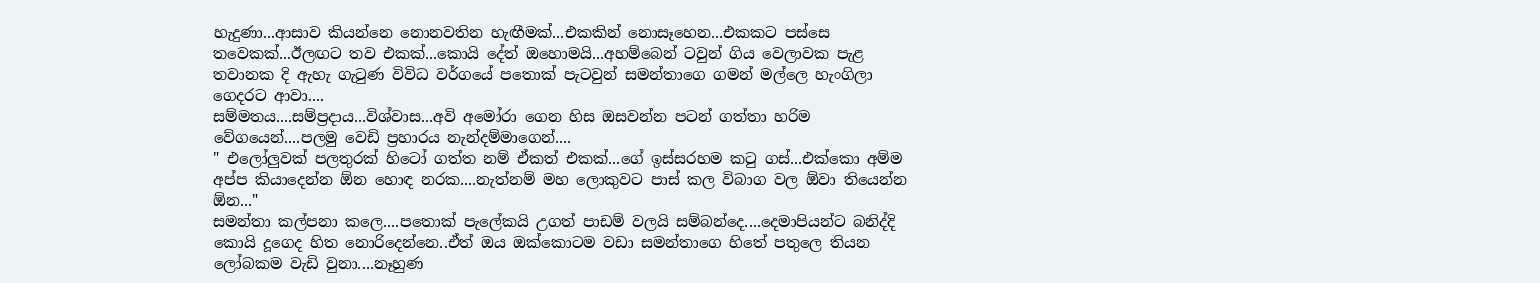හැදුණා...ආසාව කියන්නෙ නොනවතින හැඟීමක්...එකකින් නොසෑහෙන...එකකට පස්සෙ තවෙකක්...ඊලඟට තව එකක්...කොයි දේත් ඔහොමයි...අහම්බෙන් ටවුන් ගිය වෙලාවක පැළ තවානක දි ඇහැ ගැටුණ විවිධ වර්ගයේ පතොක් පැටවුන් සමන්තාගෙ ගමන් මල්ලෙ හැංගිලා ගෙදරට ආවා....
සම්මතය....සම්ප්‍රදාය...විශ්වාස...අවි අමෝරා ගෙන හිස ඔසවන්න පටන් ගත්තා හරිම වේගයෙන්....පලමු වෙඩි ප්‍රහාරය නැන්දම්මාගෙන්....
" එලෝලුවක් පලතුරක් හිටෝ ගත්ත නම් ඒකත් එකක්...ගේ ඉස්සරහම කටු ගස්...එක්කො අම්ම අප්ප කියාදෙන්න ඕන හොඳ නරක....නැත්නම් මහ ලොකුවට පාස් කල විබාග වල ඕවා තියෙන්න ඕන..."
සමන්තා කල්පනා කලෙ....පතොක් පැලේකයි උගත් පාඩම් වලයි සම්බන්දෙ....දෙමාපියන්ට බනිද්දි කොයි දූගෙද හිත නොරිදෙන්නෙ..ඒත් ඔය ඔක්කොටම වඩා සමන්තාගෙ හිතේ පතුලෙ තියන ලෝබකම වැඩි වුනා....නෑහුණ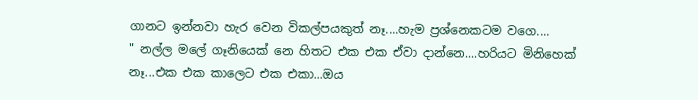ගානට ඉන්නවා හැර වෙන විකල්පයකුත් නෑ....හැම ප්‍රශ්නෙකටම වගෙ....
" නල්ල මලේ ගෑනියෙක් නෙ හිතට එක එක ඒවා දාන්නෙ....හරියට මිනිහෙක් නෑ...එක එක කාලෙට එක එකා...ඔය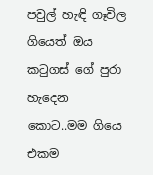පවුල් හැඳි ගෑවිල ගියෙත් ඔය කටුගස් ගේ පුරා හැදෙන කොට..මම ගියෙ එකම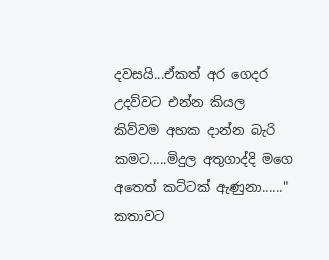දවසයි...ඒකත් අර ගෙදර උදව්වට එන්න කියල කිව්වම අහක දාන්න බැරි කමට.....මිදුල අතුගාද්දි මගෙ අතෙත් කට්ටක් ඇණුනා......"
කතාවට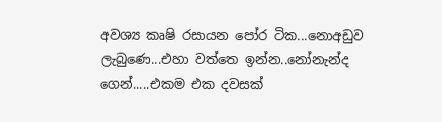අවශ්‍ය කෘෂි රසායන පෝර ටික...නොඅඩුව ලැබුණෙ...එහා වත්තෙ ඉන්න..නෝනැන්ද ගෙන්.....එකම එක දවසක්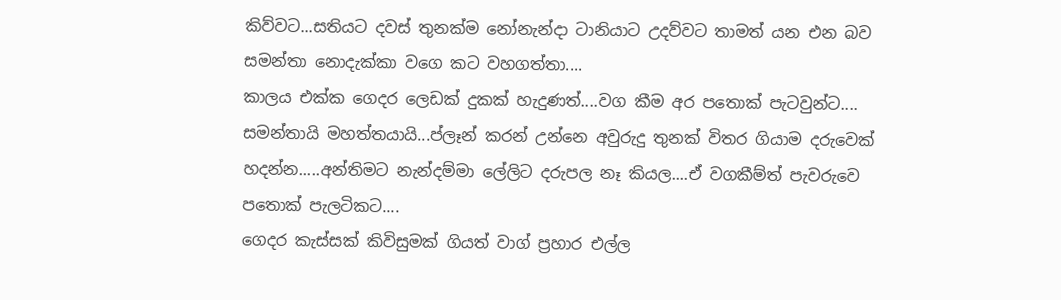කිව්වට...සතියට දවස් තුනක්ම නෝනැන්දා ටානියාට උදව්වට තාමත් යන එන බව සමන්තා නොදැක්කා වගෙ කට වහගත්තා....
කාලය එක්ක ගෙදර ලෙඩක් දුකක් හැදුණත්....වග කීම අර පතොක් පැටවුන්ට....
සමන්තායි මහත්තයායි...ප්ලෑන් කරන් උන්නෙ අවුරුදු තුනක් විතර ගියාම දරුවෙක් හදන්න.....අන්තිමට නැන්දම්මා ලේලිට දරුපල නෑ කියල....ඒ වගකීම්ත් පැවරුවෙ පතොක් පැලටිකට....
ගෙදර කැස්සක් කිවිසුමක් ගියත් වාග් ප්‍රහාර එල්ල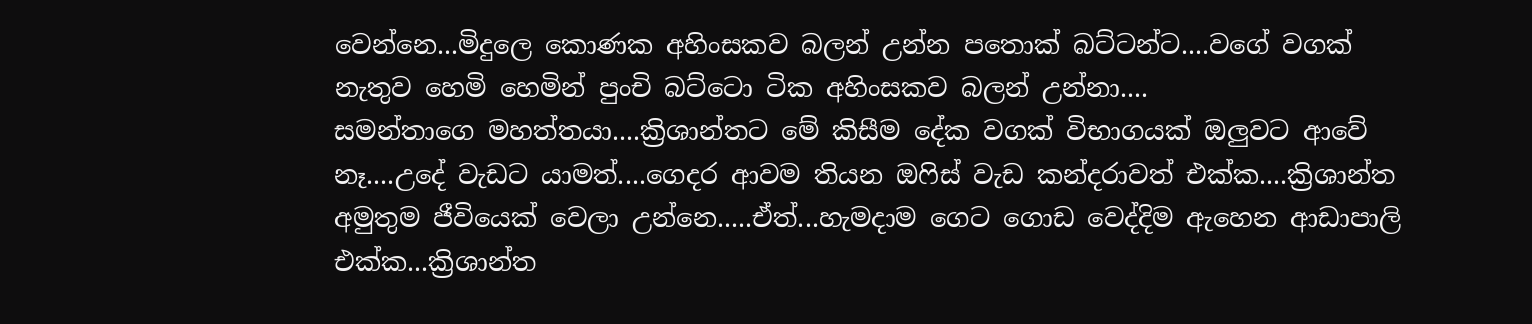වෙන්නෙ...මිදුලෙ කොණක අහිංසකව බලන් උන්න පතොක් බට්ටන්ට....වගේ වගක් නැතුව හෙමි හෙමින් පුංචි බට්ටො ටික අහිංසකව බලන් උන්නා....
සමන්තාගෙ මහත්තයා....ක්‍රිශාන්තට මේ කිසීම දේක වගක් විභාගයක් ඔලුවට ආවේ නෑ....උදේ වැඩට යාමත්....ගෙදර ආවම තියන ඔෆිස් වැඩ කන්දරාවත් එක්ක....ක්‍රිශාන්ත අමුතුම ජීවියෙක් වෙලා උන්නෙ.....ඒත්...හැමදාම ගෙට ගොඩ වෙද්දිම ඇහෙන ආඩාපාලි එක්ක...ක්‍රිශාන්ත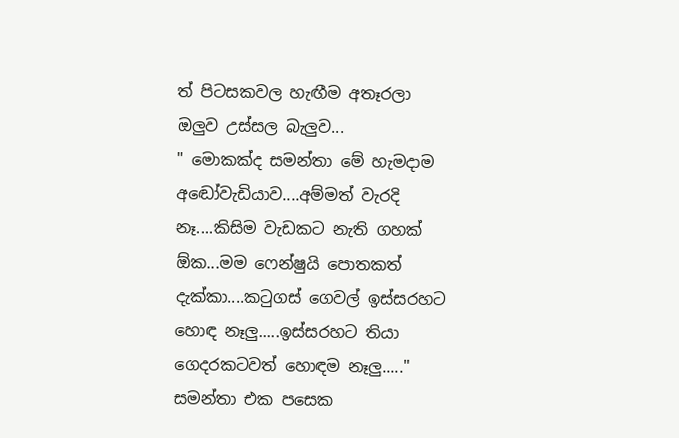ත් පිටසකවල හැඟීම අතෑරලා ඔලුව උස්සල බැලුව...
" මොකක්ද සමන්තා මේ හැමදාම අඬෝවැඩියාව....අම්මත් වැරදි නෑ....කිසිම වැඩකට නැති ගහක් ඕක...මම ෆෙන්ෂුයි පොතකත් දැක්කා....කටුගස් ගෙවල් ඉස්සරහට හොඳ නෑලු.....ඉස්සරහට තියා ගෙදරකටවත් හොඳම නෑලු....."
සමන්තා එක පසෙක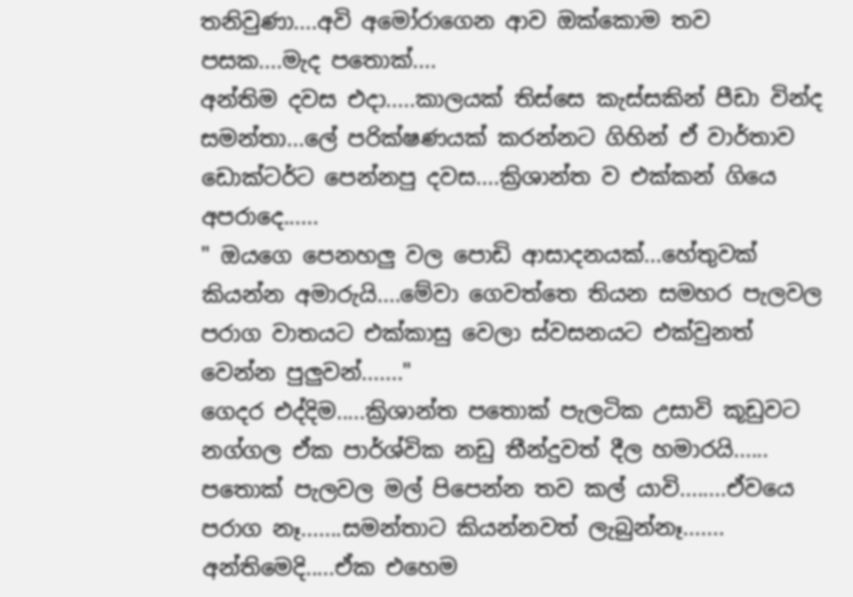තනිවුණා....අවි අමෝරාගෙන ආව ඔක්කොම තව පසක....මැද පතොක්....
අන්තිම දවස එදා.....කාලයක් තිස්සෙ කැස්සකින් පීඩා වින්ද සමන්තා...ලේ පරික්ෂණයක් කරන්නට ගිහින් ඒ වාර්තාව ඩොක්ටර්ට පෙන්නපු දවස....ක්‍රිශාන්ත ව එක්කන් ගියෙ අපරාදෙ......
" ඔයගෙ පෙනහලු වල පොඩි ආසාදනයක්...හේතුවක් කියන්න අමාරුයි....මේවා ගෙවත්තෙ තියන සමහර පැලවල පරාග වාතයට එක්කාසු වෙලා ස්වසනයට එක්වුනත් වෙන්න පුලුවන්......."
ගෙදර එද්දිම.....ක්‍රිශාන්ත පතොක් පැලටික උසාවි කූඩුවට නග්ගල ඒක පාර්ශ්වික නඩු තීන්දුවත් දීල හමාරයි......
පතොක් පැලවල මල් පිපෙන්න තව කල් යාවි........ඒවයෙ පරාග නෑ.......සමන්තාට කියන්නවත් ලැබුන්නෑ.......
අන්තිමෙදි.....ඒක එහෙම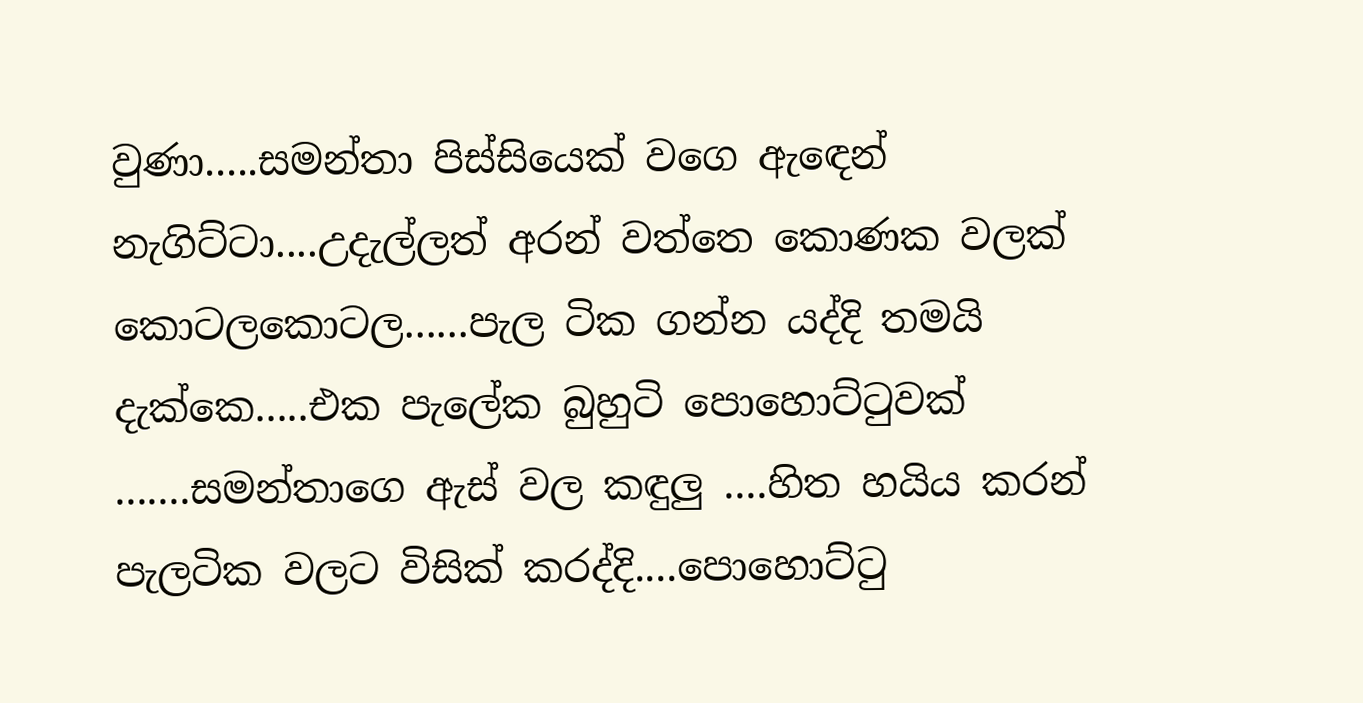වුණා.....සමන්තා පිස්සියෙක් වගෙ ඇඳෙන් නැගිට්ටා....උදැල්ලත් අරන් වත්තෙ කොණක වලක් කොටලකොටල......පැල ටික ගන්න යද්දි තමයි දැක්කෙ.....එක පැලේක බුහුටි පොහොට්ටුවක් .......සමන්තාගෙ ඇස් වල කඳුලු ....හිත හයිය කරන් පැලටික වලට විසික් කරද්දි....පොහොට්ටු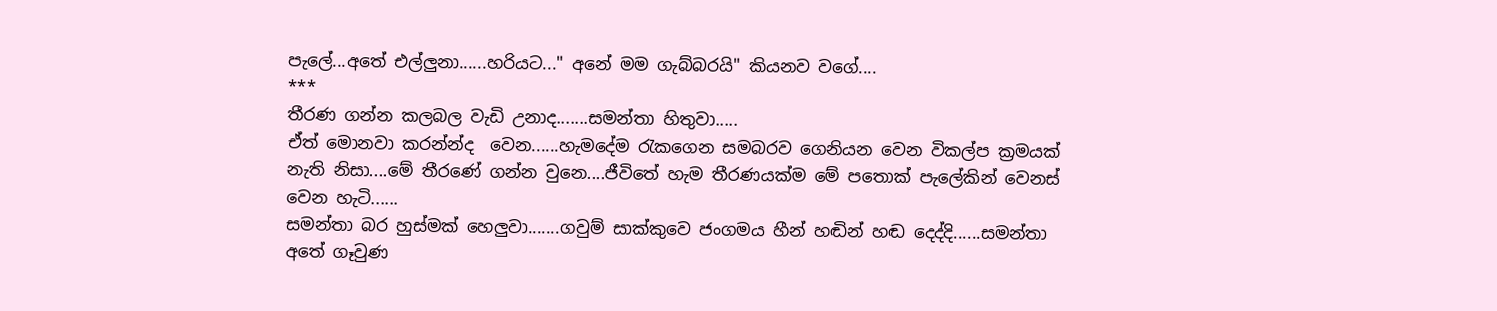පැලේ...අතේ එල්ලුනා......හරියට..." අනේ මම ගැබ්බරයි" කියනව වගේ....
***
තීරණ ගන්න කලබල වැඩි උනාද.......සමන්තා හිතුවා.....
ඒත් මොනවා කරන්න්ද  වෙන......හැමදේම රැකගෙන සමබරව ගෙනියන වෙන විකල්ප ක්‍රමයක් නැති නිසා....මේ තීරණේ ගන්න වුනෙ....ජීවිතේ හැම තීරණයක්ම මේ පතොක් පැලේකින් වෙනස් වෙන හැටි......
සමන්තා බර හුස්මක් හෙලුවා.......ගවුම් සාක්කුවෙ ජංගමය හීන් හඬින් හඬ දෙද්දි......සමන්තා අතේ ගෑවුණ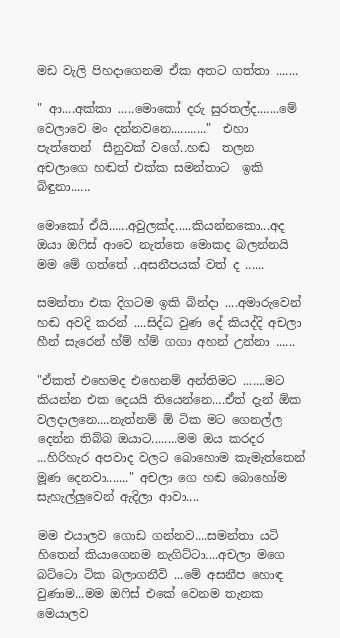මඩ වැලි පිහදාගෙනම ඒක අතට ගත්තා .......

" ආ....අක්කා .....මොකෝ දරු සුරතල්ද.......මේ වෙලාවෙ මං දන්නවනෙ..........."  එහා  පැත්තෙන්  සීනුවක් වගේ..හඬ  තලන අචලාගෙ හඬත් එක්ක සමන්තාට  ඉකි බිඳුනා......

මොකෝ ඒයි......අවුලක්ද.....කියන්නකො...අද ඔයා ඔෆිස් ආවෙ නැත්තෙ මොකද බලන්නයි මම මේ ගත්තේ ..අසනීපයක් වත් ද ......

සමන්තා එක දිගටම ඉකි බින්දා ....අමාරුවෙන් හඬ අවදි කරන් ....සිද්ධ වුණ දේ කියද්දි අචලා හීන් සැරෙන් හ්ම් හ්ම් ගගා අහන් උන්නා ......

"ඒකත් එහෙමද එහෙනම් අන්තිමට .......මට කියන්න එක දෙයයි තියෙන්නෙ....ඒත් දැන් ඕක වලදාලනෙ....නැත්නම් ඕ ටික මට ගෙනල්ල දෙන්න තිබ්බ ඔයාට........මම ඔය කරදර ...හිරිහැර අපවාද වලට බොහොම කැමැත්තෙන් මූණ දෙනවා......." අචලා ගෙ හඬ බොහෝම සැහැල්ලුවෙන් ඇදිලා ආවා....

මම එයාලව ගොඩ ගන්නව....සමන්තා යටි හිතෙන් කියාගෙනම නැගිට්ටා....අචලා මගෙ බට්ටො ටික බලාගනීවි ...මේ අසනීප හොඳ වුණාම...මම ඔෆිස් එකේ වෙනම තැනක මෙයාලව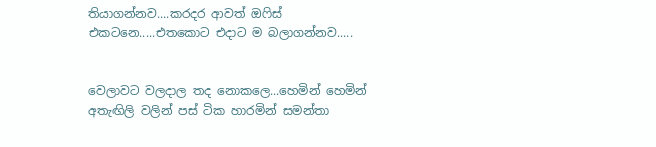තියාගන්නව....කරදර ආවත් ඔෆිස් එකටනෙ.....එතකොට එදාට ම බලාගන්නව.....


වෙලාවට වලදාල තද නොකලෙ...හෙමින් හෙමින් අතැඟිලි වලින් පස් ටික හාරමින් සමන්තා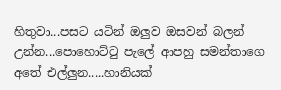හිතුවා...පසට යටින් ඔලුව ඔසවන් බලන් උන්න...පොහොට්ටු පැලේ ආපහු සමන්තාගෙ අතේ එල්ලුන.....හානියක්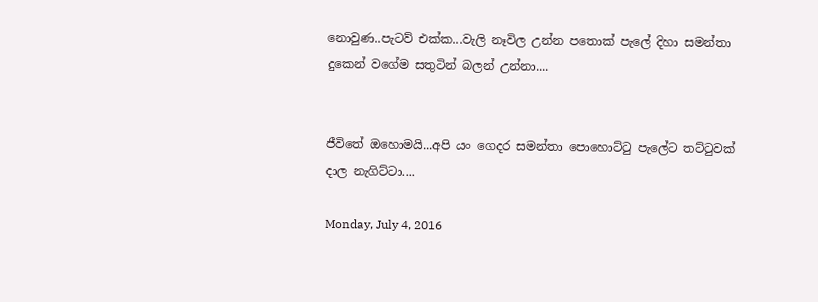නොවුණ..පැටව් එක්ක...වැලි නෑවිල උන්න පතොක් පැලේ දිහා සමන්තා දුකෙන් වගේම සතුටින් බලන් උන්නා....


ජීවිතේ ඔහොමයි...අපි යං ගෙදර සමන්තා පොහොට්ටු පැලේට තට්ටුවක් දාල නැගිට්ටා....

Monday, July 4, 2016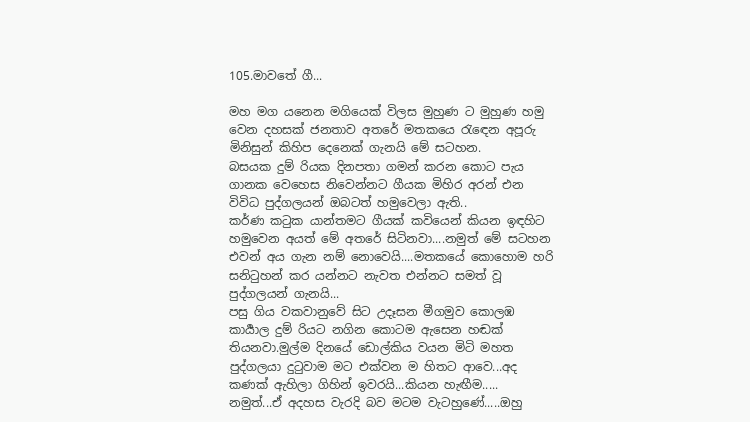105.මාවතේ ගී...

මහ මග යනෙන මගියෙක් විලස මුහුණ ට මුහුණ හමු වෙන දහසක් ජනතාව අතරේ මතකයෙ රැඳෙන අපූරු මිනිසුන් කිහිප දෙනෙක් ගැනයි මේ සටහන.
බසයක දුම් රියක දිනපතා ගමන් කරන කොට පැය ගානක වෙහෙස නිවෙන්නට ගීයක මිහිර අරන් එන විවිධ පුද්ගලයන් ඔබටත් හමුවෙලා ඇති..
කර්ණ කටුක යාන්තමට ගීයක් කවියෙන් කියන ඉඳහිට හමුවෙන අයත් මේ අතරේ සිටිනවා....නමුත් මේ සටහන එවන් අය ගැන නම් නොවෙයි....මතකයේ කොහොම හරි සනිටුහන් කර යන්නට නැවත එන්නට සමත් වූ පුද්ගලයන් ගැනයි...
පසු ගිය වකවානුවේ සිට උදෑසන මීගමුව කොලඹ කාර්‍යාල දුම්‍ රියට නගින කොටම ඇසෙන හඬක් තියනවා.මුල්ම දිනයේ ඩොල්කිය වයන මිටි මහත පුද්ගලයා දුටුවාම මට එක්වන ම හිතට ආවෙ...අද කණක් ඇහිලා ගිහින් ඉවරයි...කියන හැඟීම.....
නමුත්...ඒ අදහස වැරදි බව මටම වැටහුණේ.....ඔහු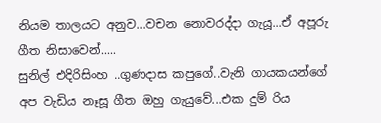නියම තාලයට අනුව...වචන නොවරද්දා ගැයූ...ඒ අපූරු ගීත නිසාවෙන්.....
සුනිල් එදිරිසිංහ ..ගුණදාස කපුගේ..වැනි ගායකයන්ගේ අප වැඩිය නෑසූ ගීත ඔහු ගැයුවේ...එක දුම් රිය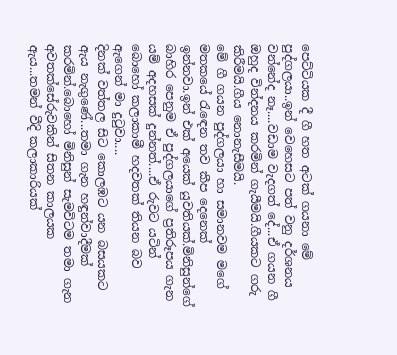පෙට්ටියක දී ගී හත අටක් ගයනා මේ පුද්ගලයා..ඉන් වෙහෙසට පත් වනු දර්ශනය වන්නේද නෑ....වඩාම වැදගත් දේ...ඒ ගයන ගී ඔහුද වින්දනය කරමින් ගැයීමයි.ගීයකට ගරු කිරීමයි.ගීය නොනැසීමයි.
මේ ගී ගයන පුද්ගලයා හා සමානවම මගේ මතකයේ රැඳෙන තව කීප දෙනෙක් ඉන්නවා.ඉන් එක් අයෙක් යුවතියක්.මිනිසුන්ගේ බාහිර පෙනුම ඒ පුද්ගලයාගේ ප්‍රතිරූපය ගැන යම් අදහසක් දුන්නත්....ඒ රුවට යටින් බොහෝ කලාකාමී හදවතක් තියන බව ඇගෙන් මා දුටුවා....
දිනක් වත්තල සිට කොලඹට යන බසයකට ඇය නැගුණේ...තමා ගැන හඳුන්වාදීමක් කරමින්.බොහෝ මිනිසුන් සැමවිටම තමා ගැන අවතක්සේරුවකින් සිතන කාලයක ඇය...තමන් වීදි කලාකාරියක්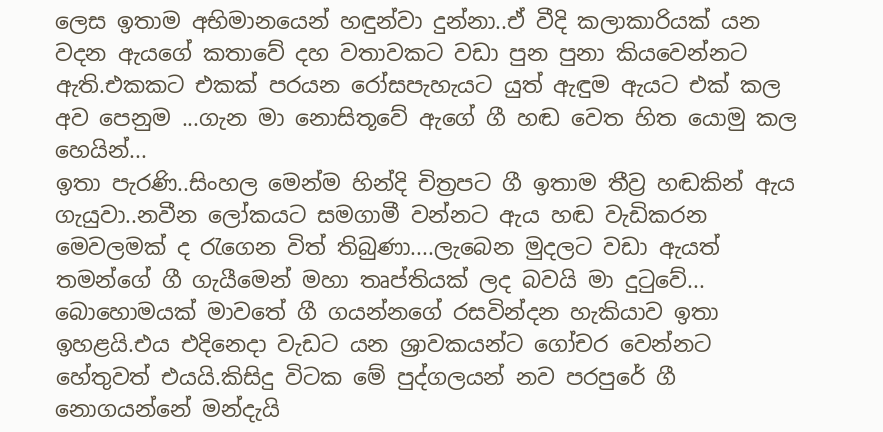ලෙස ඉතාම අභිමානයෙන් හඳුන්වා දුන්නා..ඒ වීදි කලාකාරියක් යන වදන ඇයගේ කතාවේ දහ වතාවකට වඩා පුන පුනා කියවෙන්නට ඇති.එකකට එකක් පරයන රෝසපැහැයට යුත් ඇඳුම ඇයට එක් කල අව පෙනුම ...ගැන මා නොසිතූවේ ඇගේ ගී හඬ වෙත හිත යොමු කල හෙයින්...
ඉතා පැරණි..සිංහල මෙන්ම හින්දි චිත්‍රපට ගී ඉතාම තීව්‍ර හඬකින් ඇය ගැයුවා..නවීන ලෝකයට සමගාමී වන්නට ඇය හඬ වැඩිකරන මෙවලමක් ද රැගෙන විත් තිබුණා....ලැබෙන මුදලට වඩා ඇයත් තමන්ගේ ගී ගැයීමෙන් මහා තෘප්තියක් ලද බවයි මා දුටුවේ...
බොහොමයක් මාවතේ ගී ගයන්නගේ රසවින්දන හැකියාව ඉතා ඉහළයි.එය එදිනෙදා වැඩට යන ශ්‍රාවකයන්ට ගෝචර වෙන්නට හේතුවත් එයයි.කිසිදු විටක මේ පුද්ගලයන් නව පරපුරේ ගී නොගයන්නේ මන්දැයි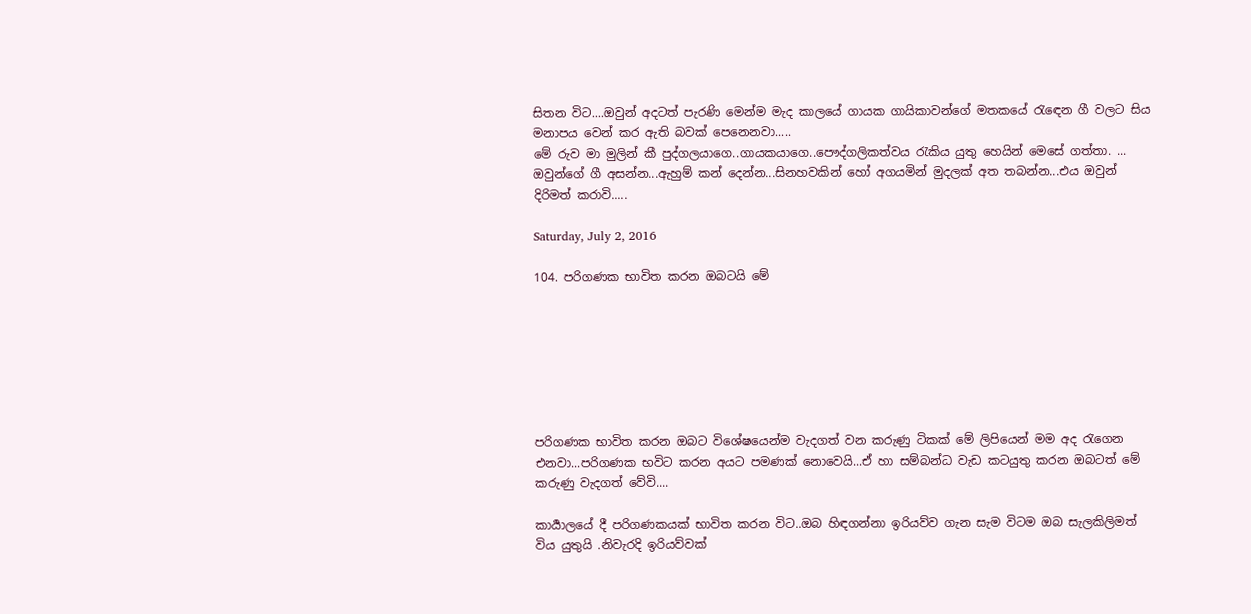සිතන විට....ඔවුන් අදටත් පැරණි මෙන්ම මැද කාලයේ ගායක ගායිකාවන්ගේ මතකයේ රැඳෙන ගී වලට සිය මනාපය වෙන් කර ඇති බවක් පෙනෙනවා.....
මේ රුව මා මුලින් කී පුද්ගලයාගෙ..ගායකයාගෙ..පෞද්ගලිකත්වය රැකිය යුතු හෙයින් මෙසේ ගත්තා. ...
ඔවුන්ගේ ගී අසන්න...ඇහුම් කන් දෙන්න...සිනහවකින් හෝ අගයමින් මුදලක් අත තබන්න...එය ඔවුන් දිරිමත් කරාවි.....

Saturday, July 2, 2016

104. පරිගණක භාවිත කරන ඔබටයි මේ







පරිගණක භාවිත කරන ඔබට විශේෂයෙන්ම වැදගත් වන කරුණු ටිකක් මේ ලිපියෙන් මම අද රැගෙන එනවා...පරිගණක භවිට කරන අයට පමණක් නොවෙයි...ඒ හා සම්බන්ධ වැඩ කටයුතු කරන ඔබටත් මේ කරුණු වැදගත් වේවි....

කාර්‍යාලයේ දී පරිගණකයක් භාවිත කරන විට..ඔබ හිඳගන්නා ඉරියව්ව ගැන සැම විටම ඔබ සැලකිලිමත් විය යුතුයි .නිවැරදි ඉරියව්වක්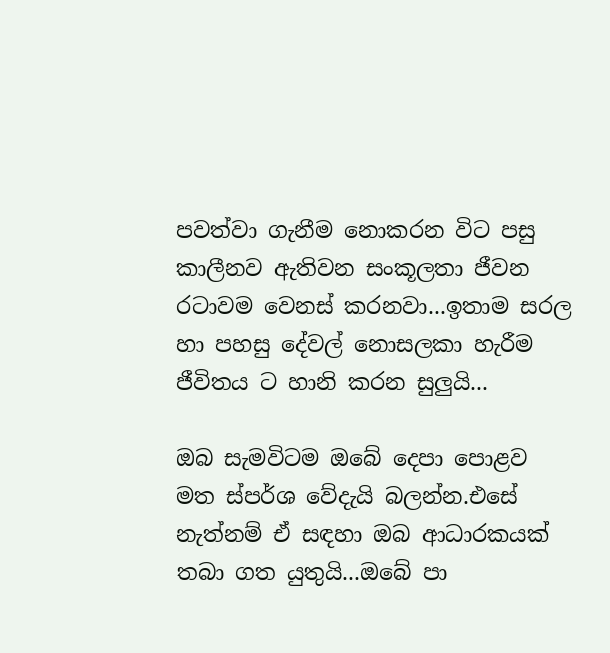පවත්වා ගැනීම නොකරන විට පසු කාලීනව ඇතිවන සංකූලතා ජීවන රටාවම වෙනස් කරනවා...ඉතාම සරල හා පහසු දේවල් නොසලකා හැරීම ජීවිතය ට හානි කරන සුලුයි...

ඔබ සැමවිටම ඔබේ දෙපා පොළව මත ස්පර්ශ වේදැයි බලන්න.එසේ නැත්නම් ඒ සඳහා ඔබ ආධාරකයක් තබා ගත යුතුයි...ඔබේ පා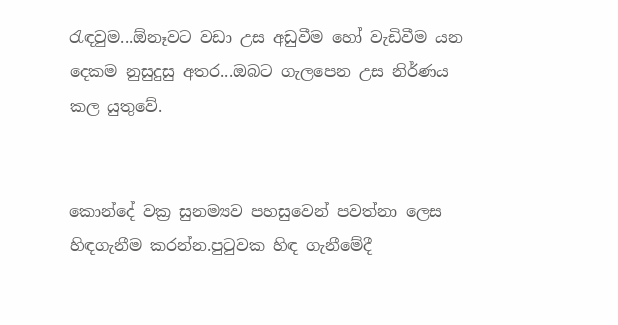රැඳවුම...ඕනෑවට වඩා උස අඩුවීම හෝ වැඩිවීම යන දෙකම නුසුදුසු අතර...ඔබට ගැලපෙන උස නිර්ණය කල යුතුවේ.


කොන්දේ වක්‍ර සුනම්‍යව පහසුවෙන් පවත්නා ලෙස හිඳගැනීම කරන්න.පුටුවක හිඳ ගැනීමේදී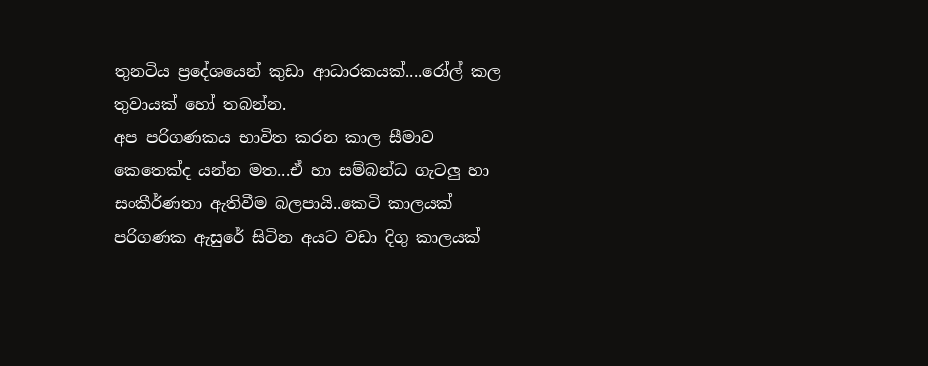තුනටිය ප්‍රදේශයෙන් කුඩා ආධාරකයක්....රෝල් කල තුවායක් හෝ තබන්න.
අප පරිගණකය භාවිත කරන කාල සීමාව කෙතෙක්ද යන්න මත...ඒ හා සම්බන්ධ ගැටලු හා සංකීර්ණතා ඇතිවීම බලපායි..කෙටි කාලයක් පරිගණක ඇසුරේ සිටින අයට වඩා දිගු කාලයක්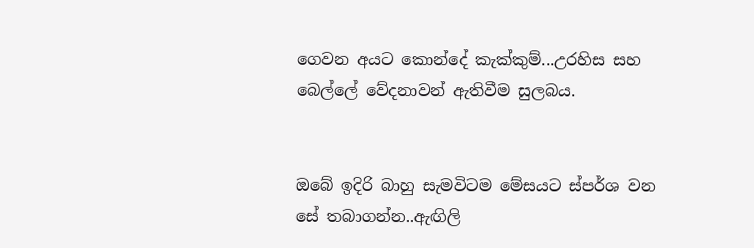ගෙවන අයට කොන්දේ කැක්කුම්...උරහිස සහ බෙල්ලේ වේදනාවන් ඇතිවීම සුලබය.


ඔබේ ඉදිරි බාහු සැමවිටම මේසයට ස්පර්ශ වන සේ තබාගන්න..ඇඟිලි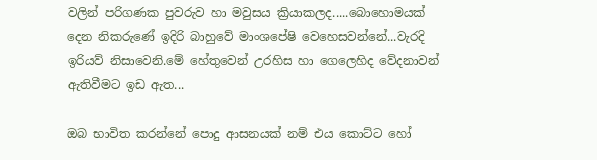වලින් පරිගණක පුවරුව හා මවුසය ක්‍රියාකලද.....බොහොමයක් දෙන නිකරුණේ ඉදිරි බාහුවේ මාංශපේෂි වෙහෙසවන්නේ...වැරදි ඉරියව් නිසාවෙනි.මේ හේතුවෙන් උරහිස හා ගෙලෙහිද වේදනාවන් ඇතිවීමට ඉඩ ඇත...

ඔබ භාවිත කරන්නේ පොදු ආසනයක් නම් එය කොට්ට හෝ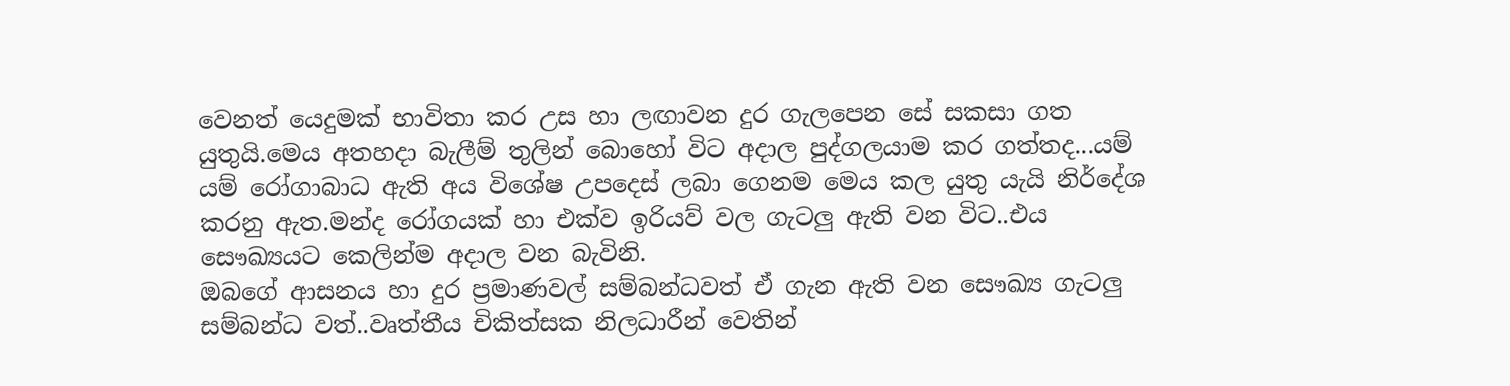වෙනත් යෙදුමක් භාවිතා කර උස හා ලඟාවන දුර ගැලපෙන සේ සකසා ගත යුතුයි.මෙය අතහදා බැලීම් තුලින් බොහෝ විට අදාල පුද්ගලයාම කර ගත්තද...යම් යම් රෝගාබාධ ඇති අය විශේෂ උපදෙස් ලබා ගෙනම මෙය කල යුතු යැයි නිර්දේශ කරනු ඇත.මන්ද රෝගයක් හා එක්ව ඉරියව් වල ගැටලු ඇති වන විට..එය සෞඛ්‍යයට කෙලින්ම අදාල වන බැවිනි.
ඔබගේ ආසනය හා දුර ප්‍රමාණවල් සම්බන්ධවත් ඒ ගැන ඇති වන සෞඛ්‍ය ගැටලු සම්බන්ධ වත්..වෘත්තීය චිකිත්සක නිලධාරීන් වෙතින්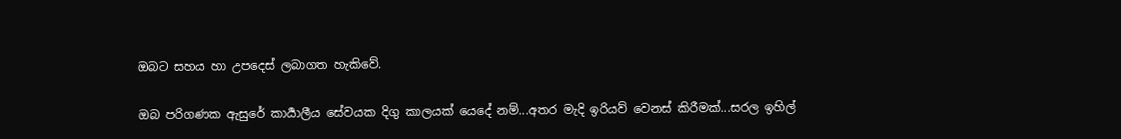ඔබට සහය හා උපදෙස් ලබාගත හැකිවේ.

ඔබ පරිගණක ඇසුරේ කාර්‍යාලීය සේවයක දිගු කාලයක් යෙදේ නම්...අතර මැදි ඉරියව් වෙනස් කිරීමක්...සරල ඉහිල්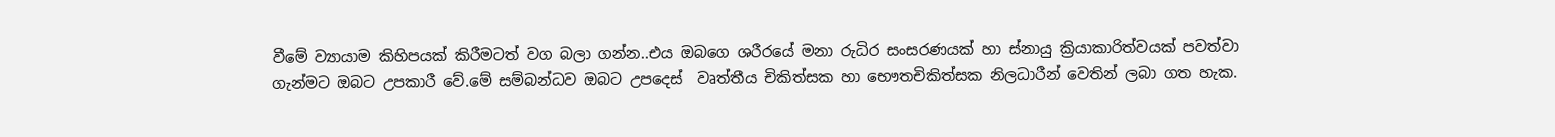වීමේ ව්‍යායාම කිහිපයක් කිරීමටත් වග බලා ගන්න..එය ඔබගෙ ශරීරයේ මනා රුධිර සංසරණයක් හා ස්නායු ක්‍රියාකාරිත්වයක් පවත්වා ගැන්මට ඔබට උපකාරී වේ.මේ සම්බන්ධව ඔබට උපදෙස්  වෘත්තීය චිකිත්සක හා භෞතචිකිත්සක නිලධාරීන් වෙතින් ලබා ගත හැක.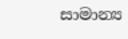සාමාන්‍ය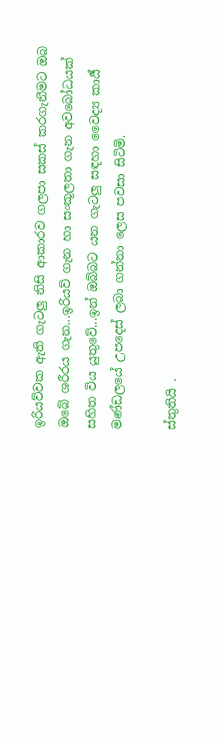ඉරියව්වක ඇති ගැටලු නිසි ආකාරව ගලපා සකස් කරගැනීමට ඔබ ඔබේ ශරීරය ගැන...ඉරියව් ගැන හා සංකූලතා ගැන අවබෝධයක් සහිත විය යුතුවේ...ඉන් ඔබ්බට යන ගැටලු සඳහා වෛද්‍ය කාර්‍ය් මණ්ඩලයේ උපදෙස් ලබා ගන්නා ලෙස පවසා සිටිමි.

ස්තුතියි .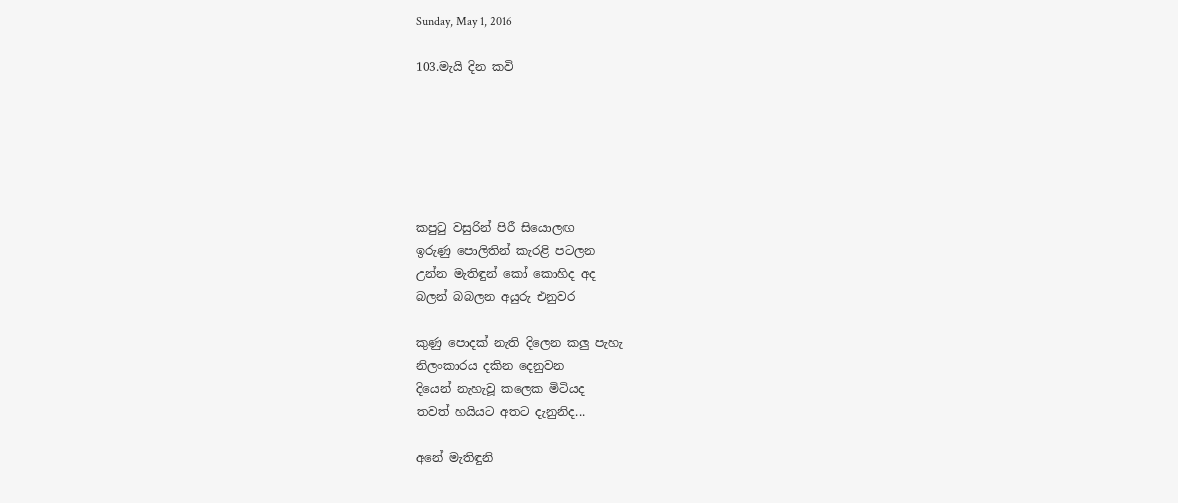Sunday, May 1, 2016

103.මැයි දින කවි






කපුටු වසුරින් පිරී සියොලඟ
ඉරුණු පොලිතින් කැරළි පටලන
උන්න මැතිඳුන් කෝ කොහිද අද
බලන් බබලන අයුරු එනුවර

කුණු පොදක් නැති දිලෙන කලු පැහැ
නිලංකාරය දකින දෙනුවන
දියෙන් නැහැවූ කලෙක මිටියද
තවත් හයියට අතට දැනුනිද...

අනේ මැතිඳුනි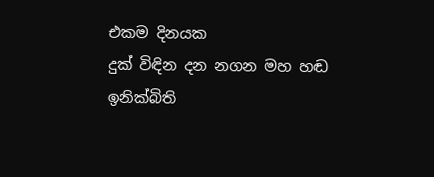එකම දිනයක
දුක් විඳින දන නගන මහ හඬ
ඉනික්බිති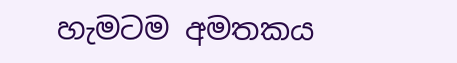හැමටම අමතකය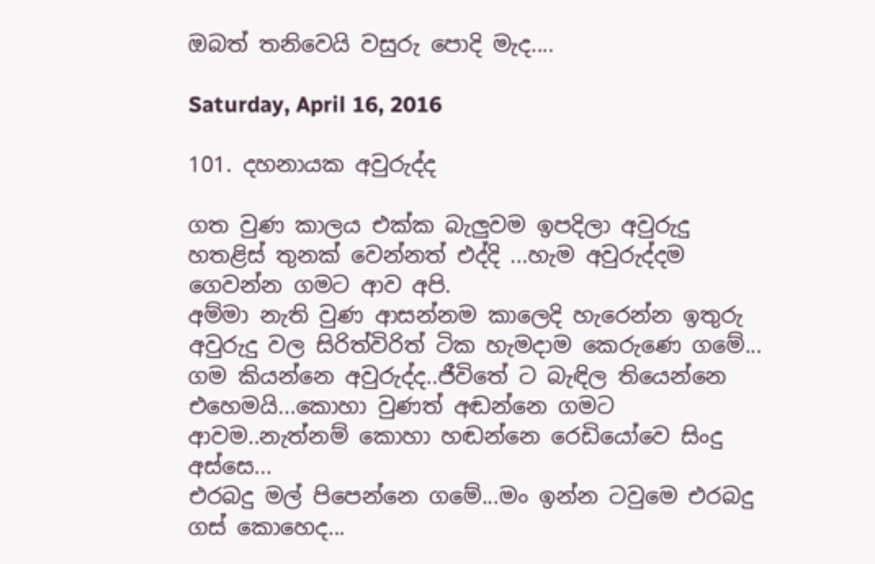ඔබත් තනිවෙයි වසුරු පොදි මැද....

Saturday, April 16, 2016

101. දහනායක අවුරුද්ද

ගත වුණ කාලය එක්ක බැලුවම ඉපදිලා අවුරුදු හතළිස් තුනක් වෙන්නත් එද්දි ...හැම අවුරුද්දම ගෙවන්න ගමට ආව අපි.
අම්මා නැති වුණ ආසන්නම කාලෙදි හැරෙන්න ඉතුරු අවුරුදු වල සිරිත්විරිත් ටික හැමදාම කෙරුණෙ ගමේ...
ගම කියන්නෙ අවුරුද්ද..ජීවිතේ ට බැඳිල තියෙන්නෙ එහෙමයි...කොහා වුණත් අඬන්නෙ ගමට ආවම..නැත්නම් කොහා හඬන්නෙ රෙඩියෝවෙ සිංදු අස්සෙ...
එරබදු මල් පිපෙන්නෙ ගමේ...මං ඉන්න ටවුමෙ එරබදු ගස් කොහෙද...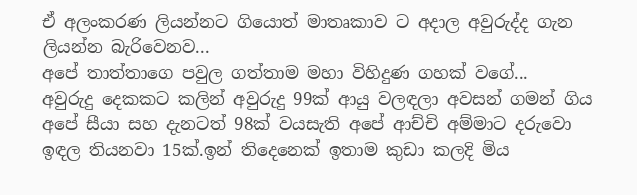ඒ අලංකරණ ලියන්නට ගියොත් මාතෘකාව ට අදාල අවුරුද්ද ගැන ලියන්න බැරිවෙනව...
අපේ තාත්තාගෙ පවුල ගත්තාම මහා විහිදුණ ගහක් වගේ...
අවුරුදු දෙකකට කලින් අවුරුදු 99ක් ආයු වලඳලා අවසන් ගමන් ගිය අපේ සීයා සහ දැනටත් 98ක් වයසැති අපේ ආච්චි අම්මාට දරුවො ඉඳල තියනවා 15ක්.ඉන් තිදෙනෙක් ඉතාම කුඩා කලදි මිය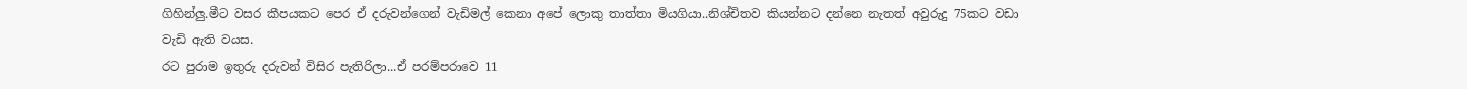ගිහින්ලු.මීට වසර කීපයකට පෙර ඒ දරුවන්ගෙන් වැඩිමල් කෙනා අපේ ලොකු තාත්තා මියගියා..නිශ්චිතව කියන්නට දන්නෙ නැතත් අවුරුදු 75කට වඩා වැඩි ඇති වයස.
රට පුරාම ඉතුරු දරුවන් විසිර පැතිරිලා...ඒ පරම්පරාවෙ 11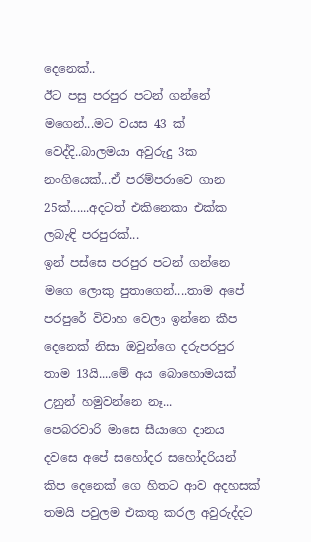දෙනෙක්..
ඊට පසු පරපුර පටන් ගන්නේ මගෙන්...මට වයස 43 ක් වෙද්දි..බාලමයා අවුරුදු 3ක නංගියෙක්...ඒ පරම්පරාවෙ ගාන 25ක්......අදටත් එකිනෙකා එක්ක ලබැඳි පරපුරක්...
ඉන් පස්සෙ පරපුර පටන් ගන්නෙ මගෙ ලොකු පුතාගෙන්....තාම අපේ පරපුරේ විවාහ වෙලා ඉන්නෙ කීප දෙනෙක් නිසා ඔවුන්ගෙ දරුපරපුර තාම 13යි....මේ අය බොහොමයක් උනුන් හමුවන්නෙ නෑ...
පෙබරවාරි මාසෙ සීයාගෙ දානය දවසෙ අපේ සහෝදර සහෝදරියන් කිප දෙනෙක් ගෙ හිතට ආව අදහසක් තමයි පවුලම එකතු කරල අවුරුද්දට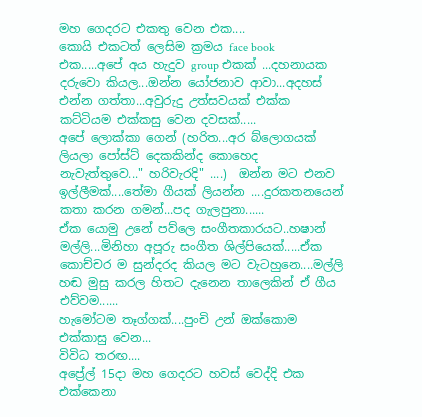මහ ගෙදරට එකතු වෙන එක....
කොයි එකටත් ලෙසිම ක්‍රමය face book එක.....අපේ අය හැදුව group එකක් ...දහනායක දරුවො කියල...ඔන්න යෝජනාව ආවා...අදහස් එන්න ගත්තා...අවුරුදු උත්සවයක් එක්ක කට්ටියම එක්කසු වෙන දවසක්.....
අපේ ලොක්කා ගෙන් (හරිත...අර බ්ලොගයක් ලියලා පෝස්ට් දෙකකින්ද කොහෙද නැවැත්තුවෙ..." හරිවැරදි" ....)  ඔන්න මට එනව ඉල්ලීමක්....තේමා ගීයක් ලියන්න ....දුරකතනයෙන් කතා කරන ගමන්...පද ගැලපුනා......
ඒක යොමු උනේ පව්ලෙ සංගීතකාරයට..හෂාන් මල්ලි...මිනිහා අපූරු සංගීත ශිල්පියෙක්.....ඒක කොච්චර ම සුන්දරද කියල මට වැටහුනෙ....මල්ලි හඬ මුසු කරල හිතට දැනෙන තාලෙකින් ඒ ගීය එව්වම......
හැමෝටම තෑග්ගක්....පුංචි උන් ඔක්කොම එක්කාසු වෙන...
විවිධ තරඟ....
අප්‍රේල් 15දා මහ ගෙදරට හවස් වෙද්දි එක එක්කෙනා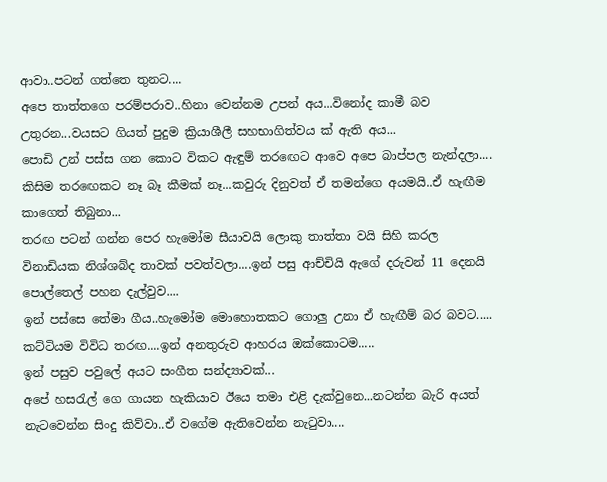ආවා..පටන් ගත්තෙ තුනට....
අපෙ තාත්තගෙ පරම්පරාව..හිනා වෙන්නම උපන් අය...විනෝද කාමී බව උතුරන...වයසට ගියත් පුදුම ක්‍රියාශීලී සහභාගිත්වය ක් ඇති අය...
පොඩි උන් පස්ස ගන කොට විකට ඇඳුම් තරඟෙට ආවෙ අපෙ බාප්පල නැන්දලා....
කිසිම තරඟෙකට නෑ බෑ කීමක් නෑ...කවුරු දිනුවත් ඒ තමන්ගෙ අයමයි..ඒ හැඟීම කාගෙත් තිබුනා...
තරඟ පටන් ගන්න පෙර හැමෝම සීයාවයි ලොකු තාත්තා වයි සිහි කරල  විනාඩියක නිශ්ශබ්ද තාවක් පවත්වලා....ඉන් පසු ආච්චියි ඇගේ දරුවන් 11 දෙනයි පොල්තෙල් පහන දැල්වුව....
ඉන් පස්සෙ තේමා ගීය..හැමෝම මොහොතකට ගොලු උනා ඒ හැඟීම් බර බවට.....
කට්ටියම විවිධ තරඟ....ඉන් අනතුරුව ආහරය ඔක්කොටම.....
ඉන් පසුව පවුලේ අයට සංගීත සන්ද්‍යාවක්...
අපේ හසරැල් ගෙ ගායන හැකියාව ඊයෙ තමා එළි දැක්වුනෙ...නටන්න බැරි අයත් නැටවෙන්න සිංදු කිව්වා..ඒ වගේම ඇතිවෙන්න නැටුවා....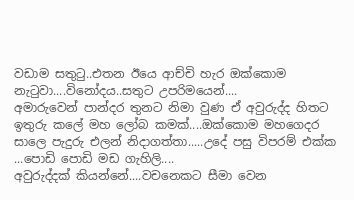වඩාම සතුටු..එතන ඊයෙ ආච්චි හැර ඔක්කොම නැටුවා....විනෝදය..සතුට උපරිමයෙන්....
අමාරුවෙන් පාන්දර තුනට නිමා වුණ ඒ අවුරුද්ද හිතට ඉතුරු කලේ මහ ලෝබ කමක්....ඔක්කොම මහගෙදර සාලෙ පැදුරු එලන් නිදාගත්තා.....උදේ පසු විපරම් එක්ක ...පොඩි පොඩි මඩ ගැහිලි....
අවුරුද්දක් කියන්නේ....වචනෙකට සීමා වෙන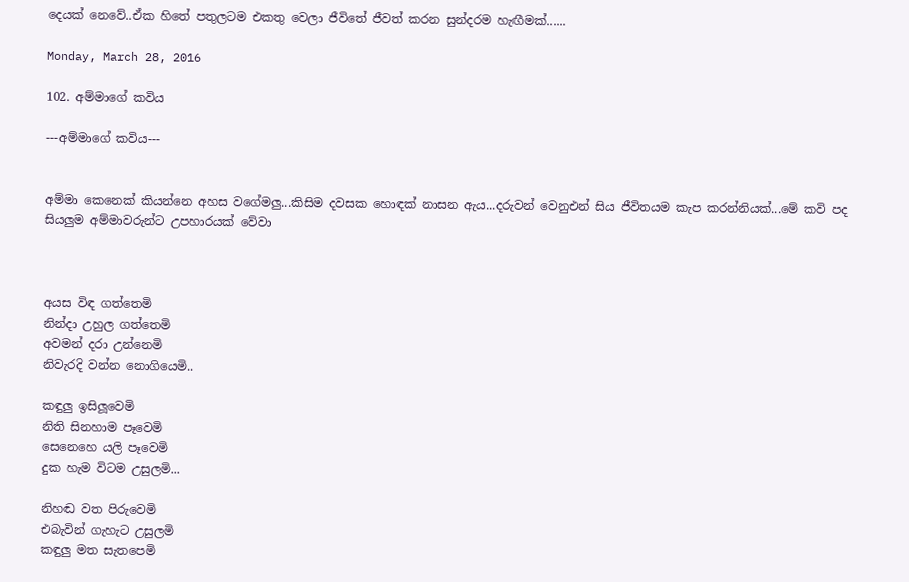දෙයක් නෙවේ..ඒක හිතේ පතුලටම එකතු වෙලා ජීවිතේ ජීවත් කරන සුන්දරම හැඟීමක්......

Monday, March 28, 2016

102. අම්මාගේ කවිය

---අම්මාගේ කවිය---


අම්මා කෙනෙක් කියන්නෙ අහස වගේමලු...කිසිම දවසක හොඳක් නාසන ඇය...දරුවන් වෙනුඑන් සිය ජීවිතයම කැප කරන්නියක්...මේ කවි පද සියලුම අම්මාවරුන්ට උපහාරයක් වේවා



අයස විඳ ගත්තෙමි
නින්දා උහුල ගත්තෙමි
අවමන් දරා උන්නෙමි
නිවැරදි වන්න නොගියෙමි..

කඳුලු ඉසිලූවෙමි
නිති සිනහාම පෑවෙමි
සෙනෙහෙ යලි පෑවෙමි
දුක හැම විටම උසුලමි...

නිහඬ වත පිරුවෙමි
එබැවින් ගැහැට උසුලමි
කඳුලු මත සැතපෙමි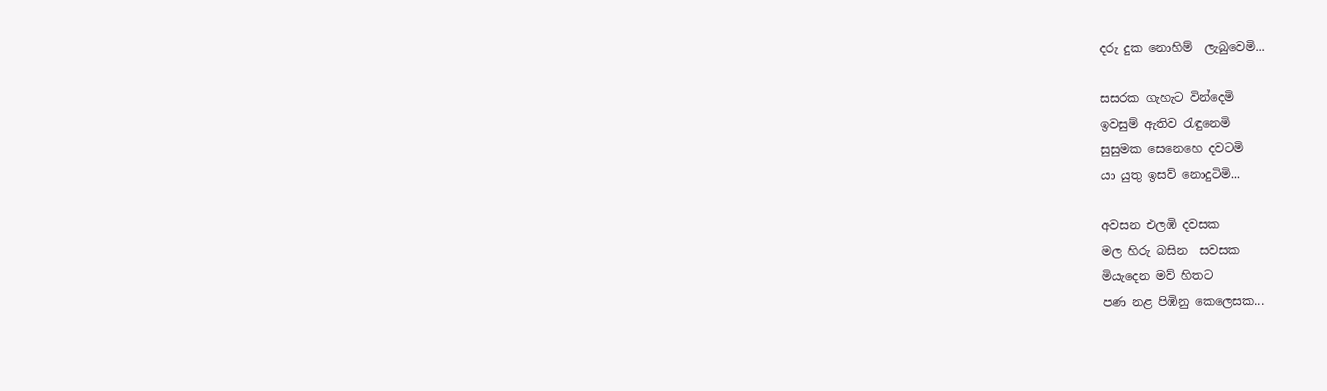දරු දුක නොහිම්  ලැබුවෙමි...

සසරක ගැහැට වින්දෙමි
ඉවසුම් ඇතිව රැඳුනෙමි
සුසුමක සෙනෙහෙ දවටමි
යා යුතු ඉසව් නොදුටිමි...

අවසන එලඹි දවසක
මල හිරු බසින  සවසක
මියැදෙන මව් හිතට
පණ නළ පිඹිනු කෙලෙසක...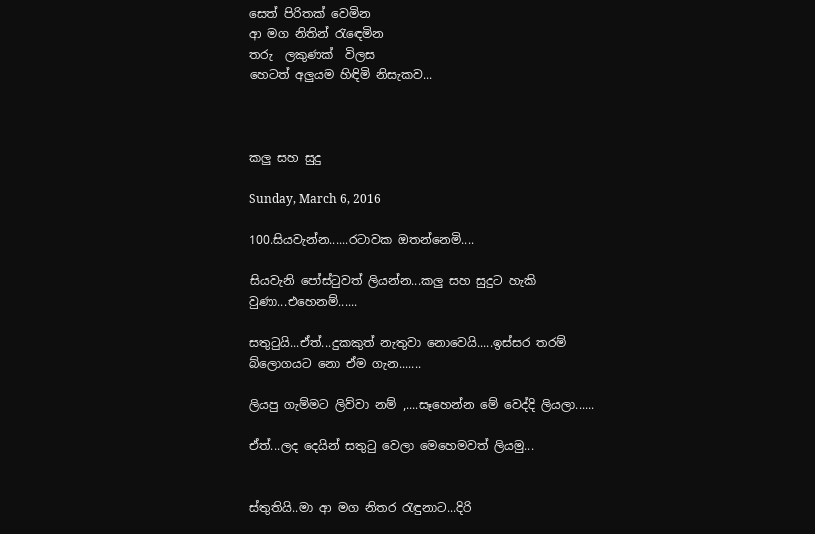සෙත් පිරිතක් වෙමින
ආ මග නිතින් රැඳෙමින
තරු  ලකුණක්  විලස
හෙටත් අලුයම හිඳිමි නිසැකව...



කලු සහ සුදු

Sunday, March 6, 2016

100.සියවැන්න......රටාවක ඔතන්නෙමි....

සියවැනි පෝස්ටුවත් ලියන්න...කලු සහ සුදුට හැකි වුණා...එහෙනම්......

සතුටුයි...ඒත්...දුකකුත් නැතුවා නොවෙයි.....ඉස්සර තරම් බ්ලොගයට නො ඒම ගැන.......

ලියපු ගැම්මට ලිව්වා නම් ,....සෑහෙන්න මේ වෙද්දි ලියලා......

ඒත්...ලද දෙයින් සතුටු වෙලා මෙහෙමවත් ලියමු...


ස්තුතියි..මා ආ මග නිතර රැඳුනාට...දිරි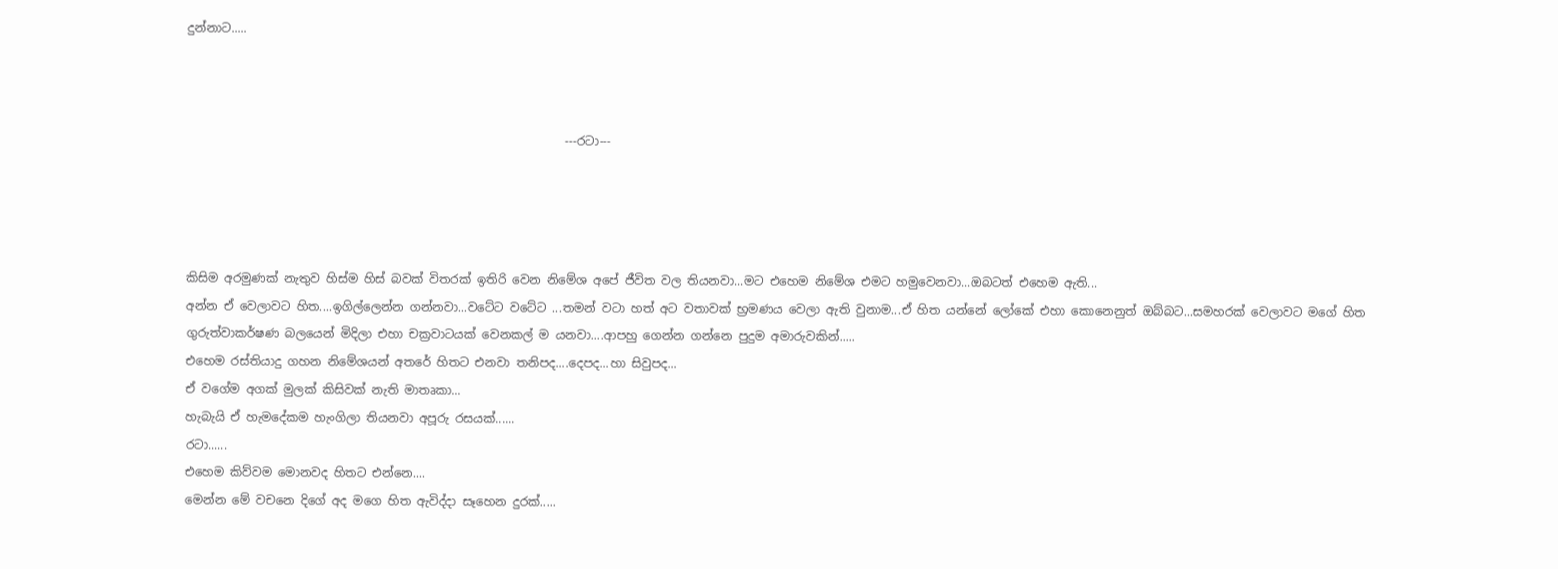දුන්නාට.....



                                                               ---රටා---




කිසිම අරමුණක් නැතුව හිස්ම හිස් බවක් විතරක් ඉතිරි වෙන නිමේශ අපේ ජීවිත වල තියනවා...මට එහෙම නිමේශ එමට හමුවෙනවා...ඔබටත් එහෙම ඇති...
අන්න ඒ වෙලාවට හිත....ඉගිල්ලෙන්න ගන්නවා...වටේට වටේට ...තමන් වටා හත් අට වතාවක් භ්‍රමණය වෙලා ඇති වුනාම...ඒ හිත යන්නේ ලෝකේ එහා කොනෙනුත් ඔබ්බට...සමහරක් වෙලාවට මගේ හිත ගුරුත්වාකර්ෂණ බලයෙන් මිදිලා එහා චක්‍රවාටයක් වෙනකල් ම යනවා....ආපහු ගෙන්න ගන්නෙ පුදුම අමාරුවකින්.....
එහෙම රස්තියාදු ගහන නිමේශයන් අතරේ හිතට එනවා තනිපද....දෙපද...හා සිවුපද...
ඒ වගේම අගක් මුලක් කිසිවක් නැති මාතෘකා...
හැබැයි ඒ හැමදේකම හැංගිලා තියනවා අපූරු රසයක්......
රටා......
එහෙම කිව්වම මොනවද හිතට එන්නෙ....
මෙන්න මේ වචනෙ දිගේ අද මගෙ හිත ඇවිද්දා සෑහෙන දුරක්.....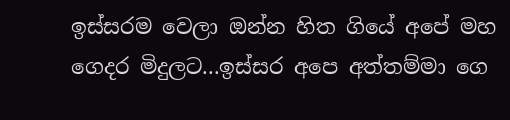ඉස්සරම වෙලා ඔන්න හිත ගියේ අපේ මහ ගෙදර මිදුලට...ඉස්සර අපෙ අත්තම්මා ගෙ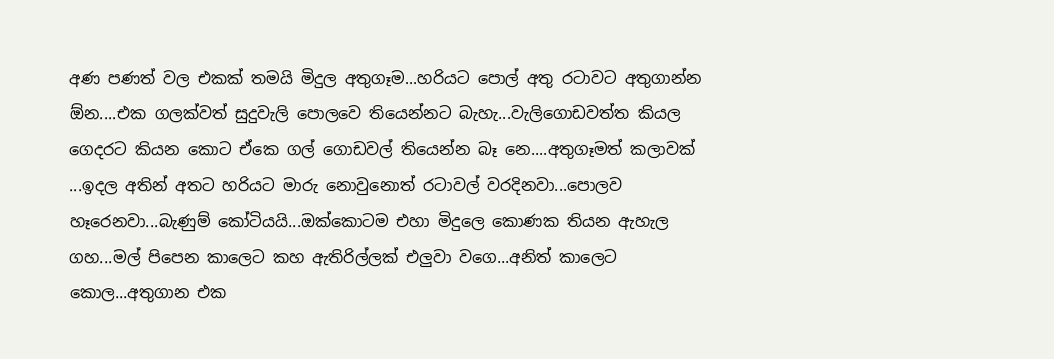අණ පණත් වල එකක් තමයි මිදුල අතුගෑම...හරියට පොල් අතු රටාවට අතුගාන්න ඕන....එක ගලක්වත් සුදුවැලි පොලවෙ තියෙන්නට බැහැ...වැලිගොඩවත්ත කියල ගෙදරට කියන කොට ඒකෙ ගල් ගොඩවල් තියෙන්න බෑ නෙ....අතුගෑමත් කලාවක් ...ඉදල අතින් අතට හරියට මාරු නොවුනොත් රටාවල් වරදිනවා...පොලව හෑරෙනවා...බැණුම් කෝටියයි...ඔක්කොටම එහා මිදුලෙ කොණක තියන ඇහැල ගහ...මල් පිපෙන කාලෙට කහ ඇතිරිල්ලක් එලුවා වගෙ...අනිත් කාලෙට කොල...අතුගාන එක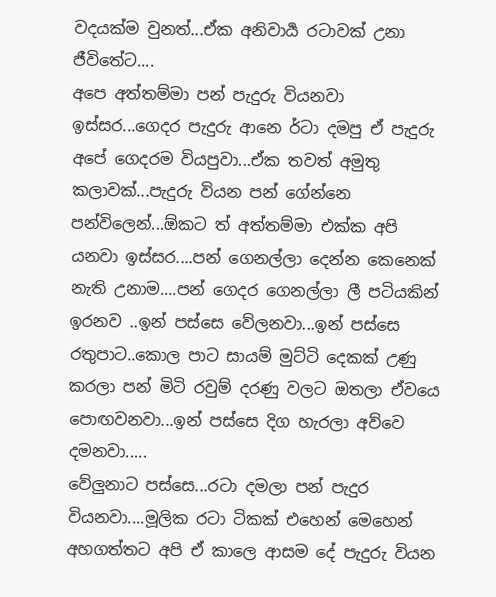වදයක්ම වුනත්...ඒක අනිවාර්‍ය රටාවක් උනා ජීවිතේට....
අපෙ අත්තම්මා පන් පැදුරු වියනවා ඉස්සර...ගෙදර පැදුරු ආනෙ ර්ටා දමපු ඒ පැදුරු අපේ ගෙදරම වියපුවා...ඒක තවත් අමුතු කලාවක්...පැදුරු වියන පන් ගේන්නෙ පන්විලෙන්...ඕකට ත් අත්තම්මා එක්ක අපි යනවා ඉස්සර....පන් ගෙනල්ලා දෙන්න කෙනෙක් නැති උනාම....පන් ගෙදර ගෙනල්ලා ලී පටියකින් ඉරනව ..ඉන් පස්සෙ වේලනවා...ඉන් පස්සෙ රතුපාට..කොල පාට සායම් මුට්ටි දෙකක් උණු කරලා පන් මිටි රවුම් දරණු වලට ඔතලා ඒවයෙ පොඟවනවා...ඉන් පස්සෙ දිග හැරලා අව්වෙ දමනවා.....
වේලුනාට පස්සෙ...රටා දමලා පන් පැදුර වියනවා....මූලික රටා ටිකක් එහෙන් මෙහෙන් අහගත්තට අපි ඒ කාලෙ ආසම දේ පැදුරු වියන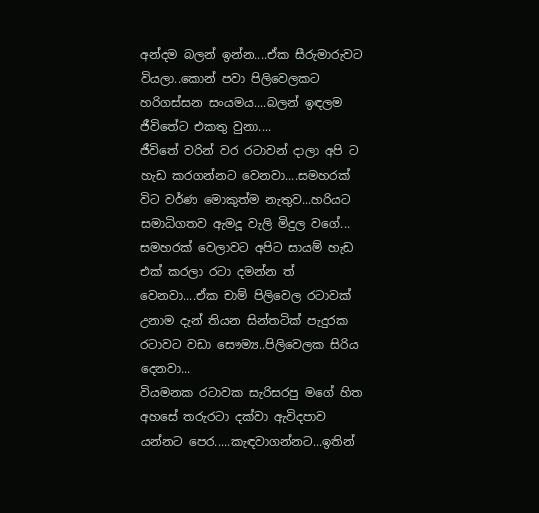අන්දම බලන් ඉන්න....ඒක සීරුමාරුවට වියලා..කොන් පවා පිලිවෙලකට හරිගස්සන සංයමය....බලන් ඉඳලම ජීවිතේට එකතු වුනා....
ජීවිතේ වරින් වර රටාවන් දාලා අපි ට හැඩ කරගන්නට වෙනවා....සමහරක් විට වර්ණ මොකුත්ම නැතුව...හරියට සමාධිගතව ඇමදූ වැලි මිදුල වගේ...
සමහරක් වෙලාවට අපිට සායම් හැඩ එක් කරලා රටා දමන්න ත් වෙනවා....ඒක චාම් පිලිවෙල රටාවක් උනාම දැන් තියන සින්තටික් පැදුරක රටාවට වඩා සෞම්‍ය..පිලිවෙලක සිරිය දෙනවා...
වියමනක රටාවක සැරිසරපු මගේ හිත අහසේ තරුරටා දක්වා ඇවිදපාව යන්නට පෙර.....කැඳවාගන්නට...ඉතින්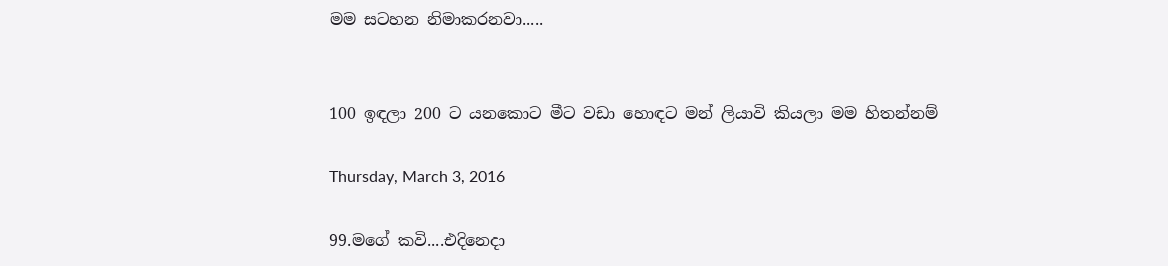මම සටහන නිමාකරනවා.....


100 ඉඳලා 200 ට යනකොට මීට වඩා හොඳට මන් ලියාවි කියලා මම හිතන්නම්

Thursday, March 3, 2016

99.මගේ කවි....එදිනෙදා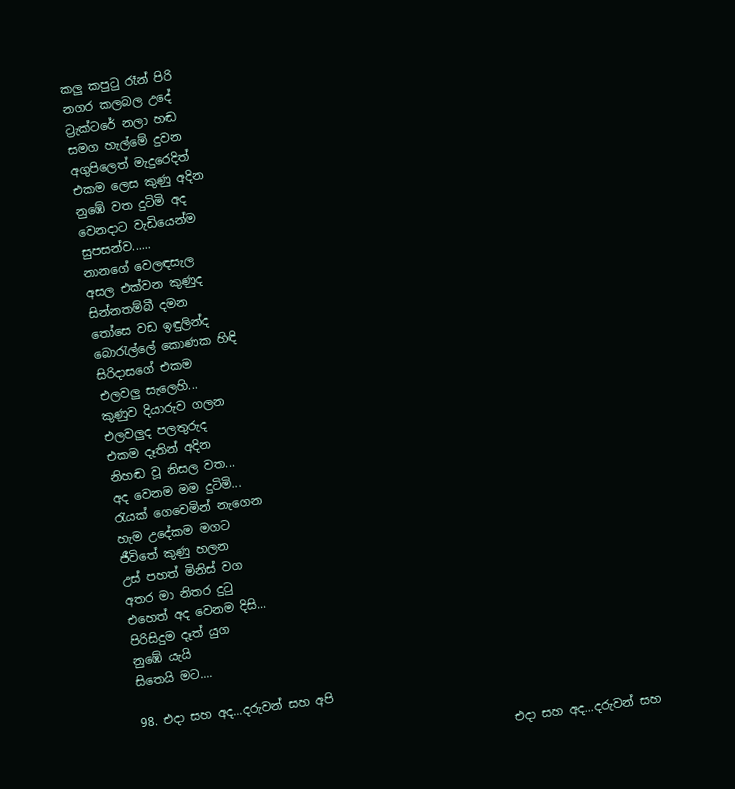කලු කපුටු රෑන් පිරි
නගර කලබල උදේ
ට්‍රැක්ටරේ නලා හඬ
සමග හැල්මේ දුවන
අගුපිලෙත් මැදුරෙදිත්
එකම ලෙස කුණු අදින
නුඹේ වත දුටිමි අද
වෙනදාට වැඩියෙන්ම
සුපසන්ව......
නානගේ වෙලඳසැල
අසල එක්වන කුණුද
සින්නතම්බී දමන
තෝසෙ වඩ ඉඳුලින්ද
බොරැල්ලේ කොණක හිඳි
සිරිදාසගේ එකම
එලවලු සැලෙහි...
කුණුව දියාරුව ගලන
එලවලුද පලතුරුද
එකම දෑතින් අදින
නිහඬ වූ නිසල වත...
අද වෙනම මම දුටිමි...
රැයක් ගෙවෙමින් නැගෙන
හැම උදේකම මගට
ජීවිතේ කුණු හලන
උස් පහත් මිනිස් වග
අතර මා නිතර දුටු
එහෙත් අද වෙනම දිසි...
පිරිසිදුම දෑත් යුග
නුඹේ යැයි
සිතෙයි මට....

98. එදා සහ අද...දරුවන් සහ අපි

                                                              එදා සහ අද...දරුවන් සහ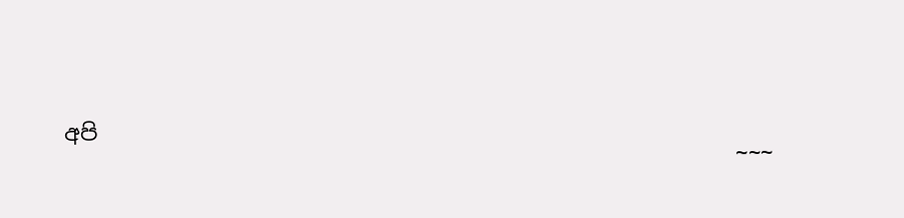අපි
                                                             ~~~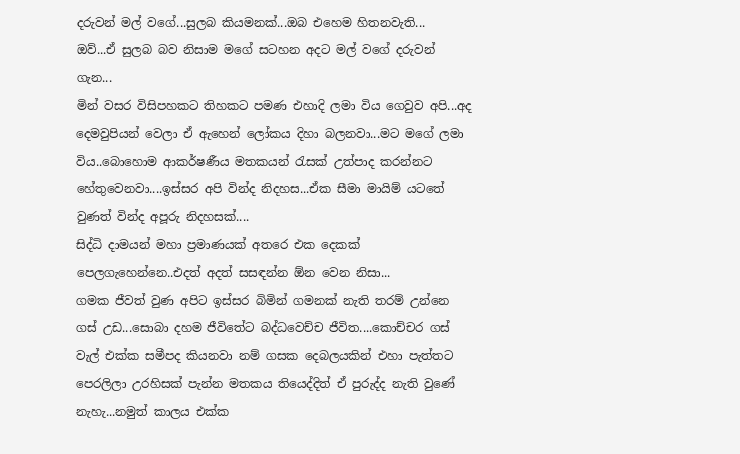දරුවන් මල් වගේ...සුලබ කියමනක්...ඔබ එහෙම හිතනවැති...
ඔව්...ඒ සුලබ බව නිසාම මගේ සටහන අදට මල් වගේ දරුවන් ගැන...
මින් වසර විසිපහකට තිහකට පමණ එහාදි ලමා විය ගෙවුව අපි...අද දෙමවුපියන් වෙලා ඒ ඇහෙන් ලෝකය දිහා බලනවා...මට මගේ ලමා විය..බොහොම ආකර්ෂණීය මතකයන් රැසක් උත්පාද කරන්නට හේතුවෙනවා....ඉස්සර අපි වින්ද නිදහස...ඒක සීමා මායිම් යටතේ වුණත් වින්ද අපූරු නිදහසක්....
සිද්ධි දාමයන් මහා ප්‍රමාණයක් අතරෙ එක දෙකක් පෙලගැහෙන්නෙ..එදත් අදත් සසඳන්න ඕන වෙන නිසා...
ගමක ජීවත් වුණ අපිට ඉස්සර බිමින් ගමනක් නැති තරම් උන්නෙ ගස් උඩ...සොබා දහම ජීවිතේට බද්ධවෙච්ච ජීවිත....කොච්චර ගස් වැල් එක්ක සමීපද කියනවා නම් ගසක දෙබලයකින් එහා පැත්තට පෙරලිලා උරහිසක් පැන්න මතකය තියෙද්දිත් ඒ පුරුද්ද නැති වුණේ නැහැ...නමුත් කාලය එක්ක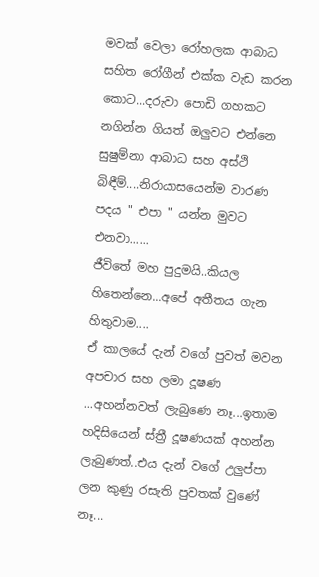මවක් වෙලා රෝහලක ආබාධ සහිත රෝගීන් එක්ක වැඩ කරන කොට...දරුවා පොඩි ගහකට නගින්න ගියත් ඔලුවට එන්නෙ සුෂුම්නා ආබාධ සහ අස්ථි බිඳීම්....නිරායාසයෙන්ම වාරණ පදය " එපා " යන්න මුවට එනවා......
ජීවිතේ මහ පුදුමයි..කියල හිතෙන්නෙ...අපේ අතීතය ගැන හිතුවාම....
ඒ කාලයේ දැන් වගේ පුවත් මවන අපචාර සහ ලමා දූෂණ ...අහන්නවත් ලැබුණෙ නෑ...ඉතාම හදිසියෙන් ස්ත්‍රී දූෂණයක් අහන්න ලැබුණත්..එය දැන් වගේ උලුප්පා ලන කුණු රසැති පුවතක් වුණේ නෑ...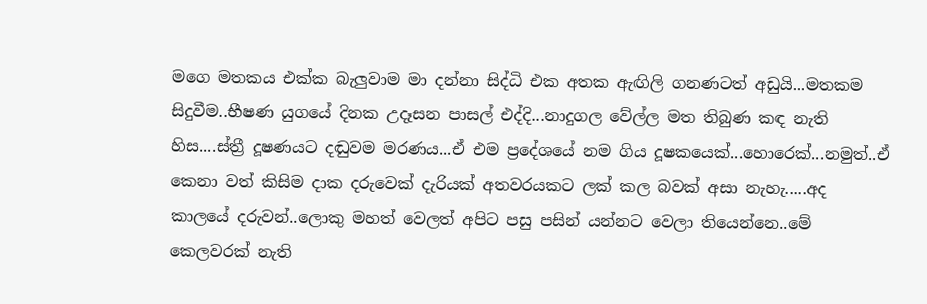මගෙ මතකය එක්ක බැලුවාම මා දන්නා සිද්ධි එක අතක ඇඟිලි ගනණටත් අඩුයි...මතකම සිදුවීම..භීෂණ යුගයේ දිනක උදෑසන පාසල් එද්දි...නාදුගල වේල්ල මත තිබුණ කඳ නැති හිස....ස්ත්‍රී දූෂණයට දඬුවම මරණය...ඒ එම ප්‍රදේශයේ නම ගිය දූෂකයෙක්...හොරෙක්...නමුත්..ඒ කෙනා වත් කිසිම දාක දරුවෙක් දැරියක් අතවරයකට ලක් කල බවක් අසා නැහැ.....අද කාලයේ දරුවන්..ලොකු මහත් වෙලත් අපිට පසු පසින් යන්නට වෙලා තියෙන්නෙ..මේ කෙලවරක් නැති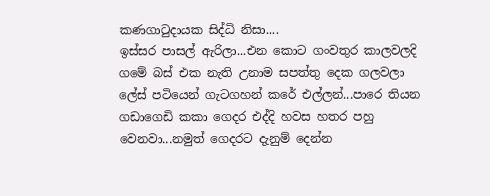කණගාටුදායක සිද්ධි නිසා....
ඉස්සර පාසල් ඇරිලා...එන කොට ගංවතුර කාලවලදි ගමේ බස් එක නැති උනාම සපත්තු දෙක ගලවලා ලේස් පටියෙන් ගැටගහන් කරේ එල්ලන්...පාරෙ තියන ගඩාගෙඩි කකා ගෙදර එද්දි හවස හතර පහු වෙනවා...නමුත් ගෙදරට දැනුම් දෙන්න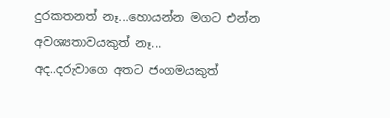දුරකතනත් නෑ...හොයන්න මගට එන්න අවශ්‍යතාවයකුත් නෑ...
අද..දරුවාගෙ අතට ජංගමයකුත්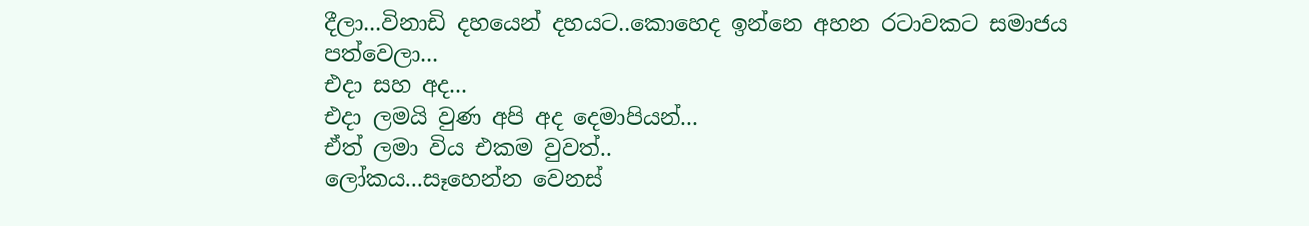දීලා...විනාඩි දහයෙන් දහයට..කොහෙද ඉන්නෙ අහන රටාවකට සමාජය පත්වෙලා...
එදා සහ අද...
එදා ලමයි වුණ අපි අද දෙමාපියන්...
ඒත් ලමා විය එකම වුවත්..
ලෝකය...සෑහෙන්න වෙනස්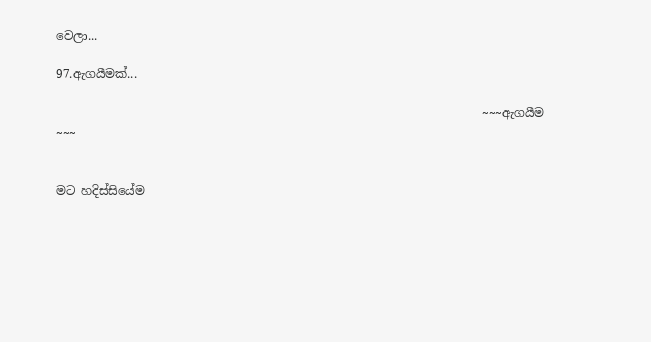වෙලා...

97.ඇගයීමක්...

                                                                       ~~~ඇගයීම ~~~


මට හදිස්සියේම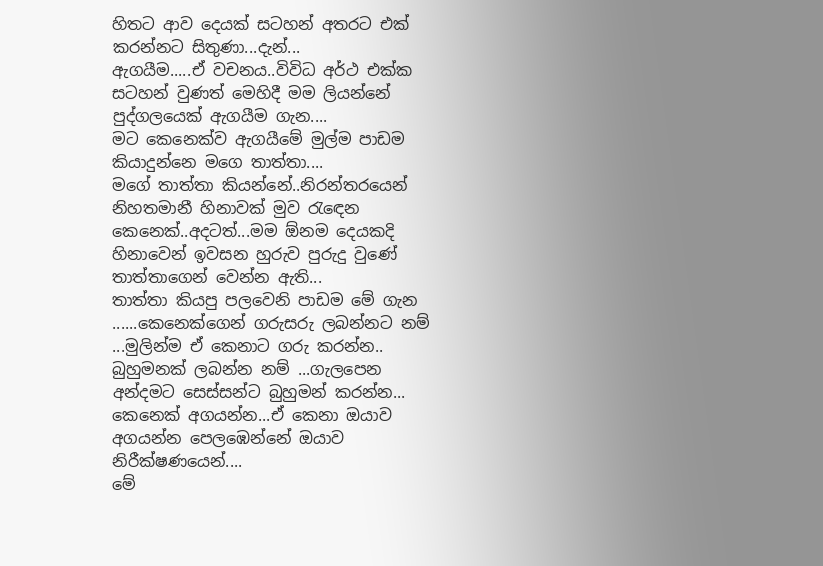හිතට ආව දෙයක් සටහන් අතරට එක් කරන්නට සිතුණා...දැන්...
ඇගයීම.....ඒ වචනය..විවිධ අර්ථ එක්ක සටහන් වුණත් මෙහිදී මම ලියන්නේ පුද්ගලයෙක් ඇගයීම ගැන....
මට කෙනෙක්ව ඇගයීමේ මුල්ම පාඩම කියාදුන්නෙ මගෙ තාත්තා....
මගේ තාත්තා කියන්නේ..නිරන්තරයෙන් නිහතමානී හිනාවක් මුව රැඳෙන කෙනෙක්..අදටත්...මම ඕනම දෙයකදි හිනාවෙන් ඉවසන හුරුව පුරුදු වුණේ තාත්තාගෙන් වෙන්න ඇති...
තාත්තා කියපු පලවෙනි පාඩම මේ ගැන ......කෙනෙක්ගෙන් ගරුසරු ලබන්නට නම් ...මුලින්ම ඒ කෙනාට ගරු කරන්න..
බුහුමනක් ලබන්න නම් ...ගැලපෙන අන්දමට සෙස්සන්ට බුහුමන් කරන්න...
කෙනෙක් අගයන්න...ඒ කෙනා ඔයාව අගයන්න පෙලඹෙන්නේ ඔයාව නිරීක්ෂණයෙන්....
මේ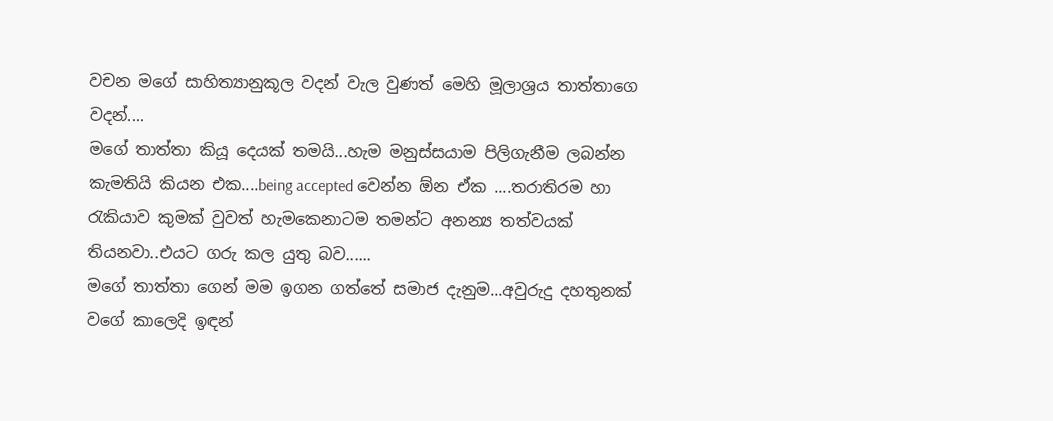වචන මගේ සාහිත්‍යානුකූල වදන් වැල වුණත් මෙහි මූලාශ්‍රය තාත්තාගෙ වදන්....
මගේ තාත්තා කියූ දෙයක් තමයි...හැම මනුස්සයාම පිලිගැනීම ලබන්න කැමතියි කියන එක....being accepted වෙන්න ඕන ඒක ....තරාතිරම හා රැකියාව කුමක් වුවත් හැමකෙනාටම තමන්ට අනන්‍ය තත්වයක් තියනවා..එයට ගරු කල යුතු බව......
මගේ තාත්තා ගෙන් මම ඉගන ගත්තේ සමාජ දැනුම...අවුරුදු දහතුනක් වගේ කාලෙදි ඉඳන්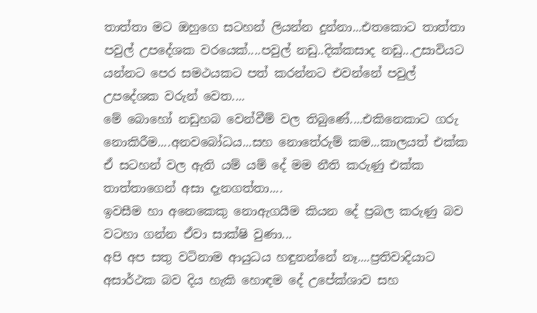තාත්තා මට ඔහුගෙ සටහන් ලියන්න දුන්නා...එතකොට තාත්තා පවුල් උපදේශක වරයෙක්....පවුල් නඩු..දික්කසාද නඩු...උසාවියට යන්නට පෙර සමථයකට පත් කරන්නට එවන්නේ පවුල් උපදේශක වරුන් වෙත....
මේ බොහෝ නඩුහබ වෙන්වීම් වල තිබුණේ....එකිනෙකාට ගරු නොකිරීම....අනවබෝධය...සහ නොතේරුම් කම...කාලයත් එක්ක ඒ සටහන් වල ඇති යම් යම් දේ මම නීති කරුණු එක්ක තාත්තාගෙන් අසා දැනගත්තා....
ඉවසීම හා අනෙකෙකු නොඇගයීම කියන දේ ප්‍රබල කරුණු බව වටහා ගන්න ඒවා සාක්ෂි වුණා...
අපි අප සතු වටිනාම ආයුධය හඳුනන්නේ නෑ....ප්‍රතිවාදියාට අසාර්ථක බව දිය හැකි හොඳම දේ උපේක්ශාව සහ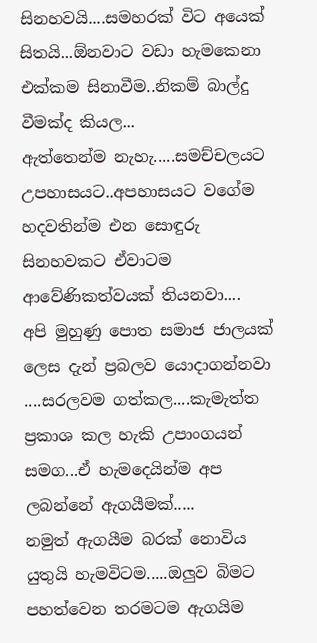සිනහවයි....සමහරක් විට අයෙක් සිතයි...ඕනවාට වඩා හැමකෙනා එක්කම සිනාවීම..නිකම් බාල්දු වීමක්ද කියල...
ඇත්තෙන්ම නැහැ.....සමච්චලයට උපහාසයට..අපහාසයට වගේම හදවතින්ම එන සොඳුරු සිනහවකට ඒවාටම ආවේණිකත්වයක් තියනවා....
අපි මුහුණු පොත සමාජ ජාලයක් ලෙස දැන් ප්‍රබලව යොදාගන්නවා ....සරලවම ගත්කල....කැමැත්ත ප්‍රකාශ කල හැකි උපාංගයන් සමග...ඒ හැමදෙයින්ම අප ලබන්නේ ඇගයීමක්.....
නමුත් ඇගයීම බරක් නොවිය යුතුයි හැමවිටම.....ඔලුව බිමට පහත්වෙන තරමටම ඇගයිම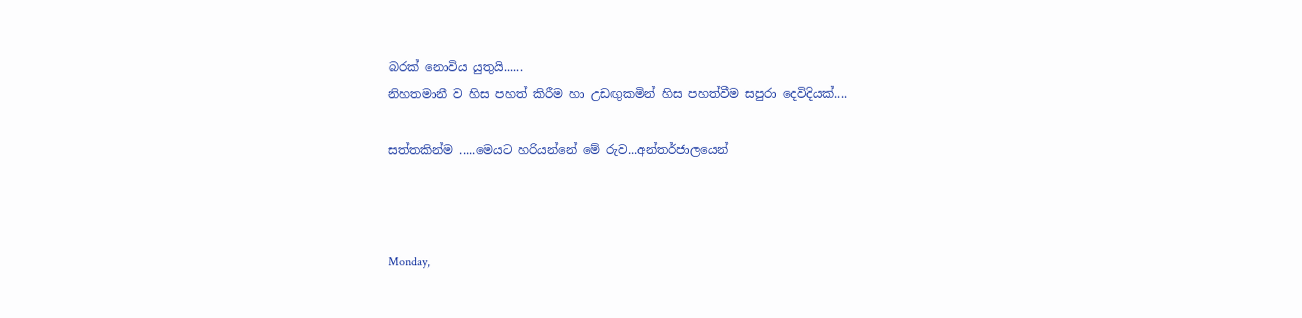බරක් නොවිය යුතුයි......
නිහතමානී ව හිස පහත් කිරීම හා උඩඟුකමින් හිස පහත්වීම සපුරා දෙවිදියක්....

සත්තකින්ම .....මෙයට හරියන්නේ මේ රුව...අන්තර්ජාලයෙන්



Monday,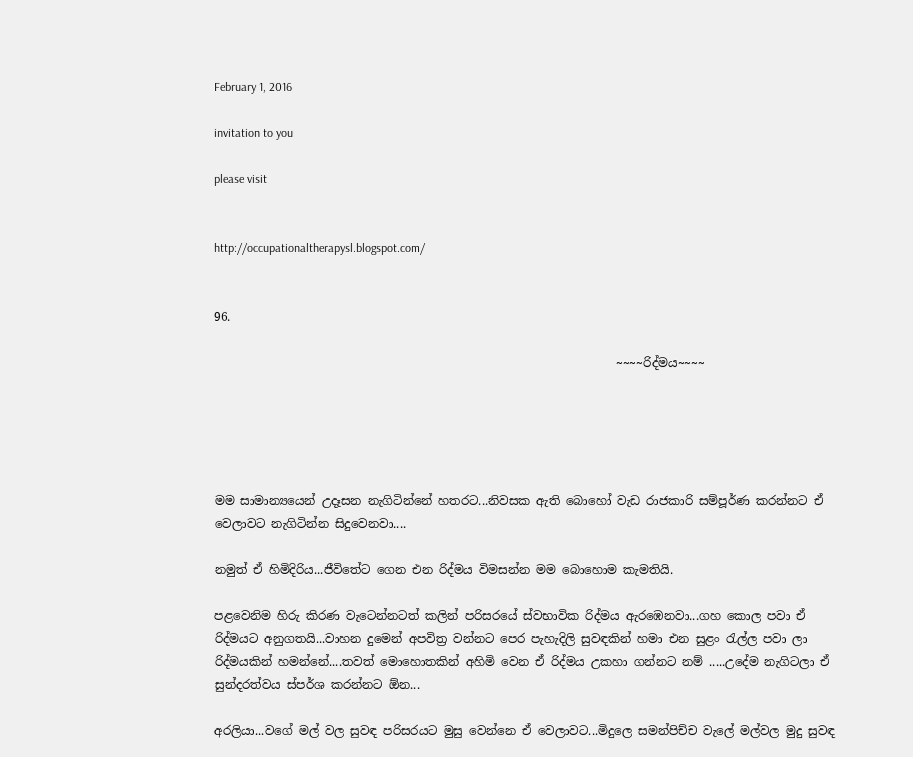February 1, 2016

invitation to you

please visit


http://occupationaltherapysl.blogspot.com/


96.

                                                                   ~~~~රිද්මය~~~~





මම සාමාන්‍යයෙන් උදෑසන නැගිටින්නේ හතරට...නිවසක ඇති බොහෝ වැඩ රාජකාරි සම්පූර්ණ කරන්නට ඒ වෙලාවට නැගිටින්න සිදුවෙනවා....

නමුත් ඒ හිමිදිරිය...ජීවිතේට ගෙන එන රිද්මය විමසන්න මම බොහොම කැමතියි.

පළවෙනිම හිරු කිරණ වැටෙන්නටත් කලින් පරිසරයේ ස්වභාවික රිද්මය ඇරඹෙනවා...ගහ කොල පවා ඒ රිද්මයට අනුගතයි...වාහන දුමෙන් අපවිත්‍ර වන්නට පෙර පැහැදිලි සුවඳකින් හමා එන සුළං රැල්ල පවා ලා රිද්මයකින් හමන්නේ....තවත් මොහොතකින් අහිමි වෙන ඒ රිද්මය උකහා ගන්නට නම් .....උදේම නැගිටලා ඒ සුන්දරත්වය ස්පර්ශ කරන්නට ඕන...

අරලියා...වගේ මල් වල සුවඳ පරිසරයට මුසු වෙන්නෙ ඒ වෙලාවට...මිදුලෙ සමන්පිච්ච වැලේ මල්වල මුදු සුවඳ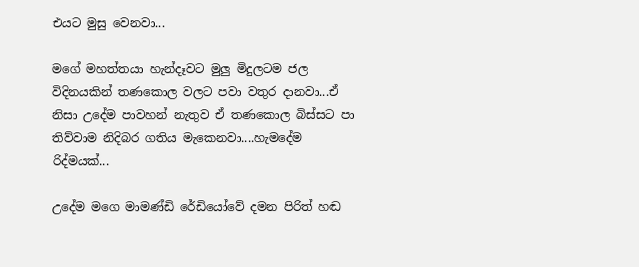එයට මුසු වෙනවා...

මගේ මහත්තයා හැන්දෑවට මුලු මිදුලටම ජල විදිනයකින් තණකොල වලට පවා වතුර දානවා...ඒ නිසා උදේම පාවහන් නැතුව ඒ තණකොල බිස්සට පා තිව්වාම නිදිබර ගතිය මැකෙනවා....හැමදේම රිද්මයක්...

උදේම මගෙ මාමණ්ඩි රේඩියෝවේ දමන පිරිත් හඬ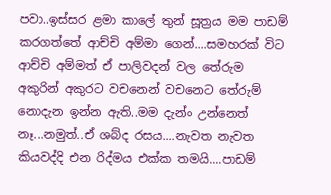පවා..ඉස්සර ළමා කාලේ තුන් සූත්‍රය මම පාඩම් කරගත්තේ ආච්චි අම්මා ගෙන්....සමහරක් විට ආච්චි අම්මත් ඒ පාලිවදන් වල තේරුම අකුරින් අකුරට වචනෙන් වචනෙට තේරුම් නොදැන ඉන්න ඇති..මම දැන්ං උන්නෙත් නෑ...නමුත්..ඒ ශබ්ද රසය....නැවත නැවත කියවද්දි එන රිද්මය එක්ක තමයි....පාඩම්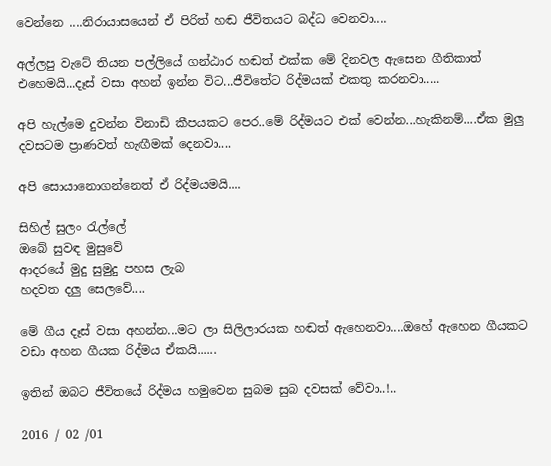වෙන්නෙ ....නිරායාසයෙන් ඒ පිරිත් හඬ ජීවිතයට බද්ධ වෙනවා....

අල්ලපු වැටේ තියන පල්ලියේ ගන්ඨාර හඬත් එක්ක මේ දිනවල ඇසෙන ගීතිකාත් එහෙමයි...දෑස් වසා අහන් ඉන්න විට...ජීවිතේට රිද්මයක් එකතු කරනවා.....

අපි හැල්මෙ දුවන්න විනාඩි කීපයකට පෙර..මේ රිද්මයට එක් වෙන්න...හැකිනම්....ඒක මුලු දවසටම ප්‍රාණවත් හැඟීමක් දෙනවා....

අපි සොයානොගන්නෙත් ඒ රිද්මයමයි....

සිහිල් සුලං රැල්ලේ
ඔබේ සුවඳ මුසුවේ
ආදරයේ මුදු සුමුදු පහස ලැබ
හදවත දලු සෙලවේ....

මේ ගීය දෑස් වසා අහන්න...මට ලා සිලිලාරයක හඬත් ඇහෙනවා....ඔහේ ඇහෙන ගීයකට වඩා අහන ගීයක රිද්මය ඒකයි......

ඉතින් ඔබට ජීවිතයේ රිද්මය හමුවෙන සුබම සුබ දවසක් වේවා..!..

2016 / 02 /01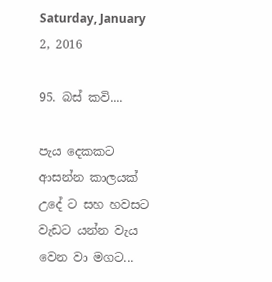Saturday, January 2, 2016

95. බස් කවි....

පැය දෙකකට ආසන්න කාලයක් උදේ ට සහ හවසට වැඩට යන්න වැය වෙන වා මගට...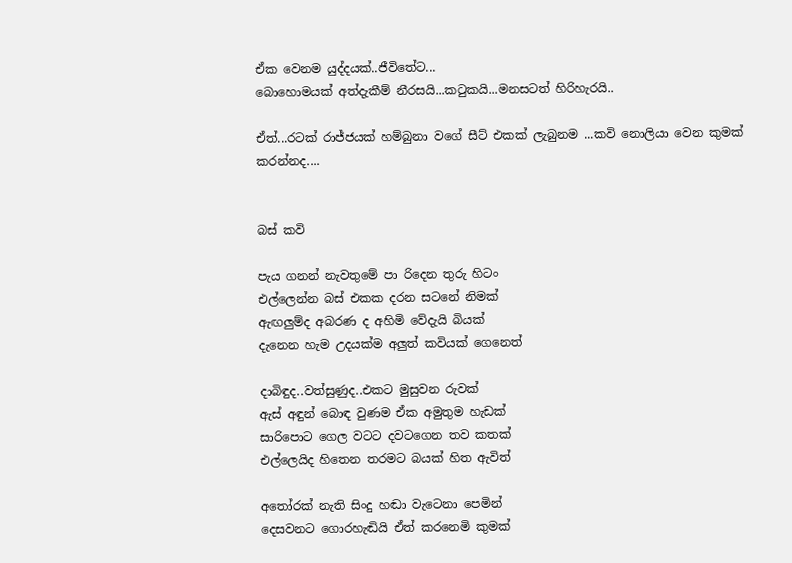ඒක වෙනම යුද්දයක්..ජීවිතේට...
බොහොමයක් අත්දැකීම් නීරසයි...කටුකයි...මනසටත් හිරිහැරයි..

ඒත්...රටක් රාජ්ජයක් හම්බුනා වගේ සීට් එකක් ලැබුනම ...කවි නොලියා වෙන කුමක් කරන්නද....


බස් කවි

පැය ගනන් නැවතුමේ පා රිදෙන තුරු හිටං
එල්ලෙන්න බස් එකක දරන සටනේ නිමක්
ඇඟලුම්ද අබරණ ද අහිමි වේදැයි බියක්
දැනෙන හැම උදයක්ම අලුත් කවියක් ගෙනෙත්

දාබිඳුද..වත්සුණුද..එකට මුසුවන රුවක්
ඇස් අඳුන් බොඳ වුණම ඒක අමුතුම හැඩක්
සාරිපොට ගෙල වටට දවටගෙන තව කතක්
එල්ලෙයිද හිතෙන තරමට බයක් හිත ඇවිත්

අතෝරක් නැති සිංදු හඬා වැටෙනා පෙමින්
දෙසවනට ගොරහැඬියි ඒත් කරනෙමි කුමක්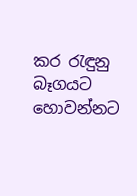කර රැඳුනු බෑගයට හොවන්නට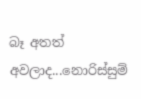බෑ අතත්
අවලාද...නොරිස්සුම්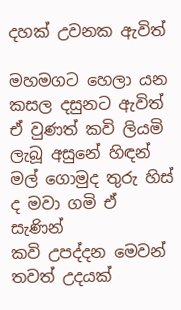දහක් උවනක ඇවිත්

මහමගට හෙලා යන කසල දසුනට ඇවිත්
ඒ වුණත් කවි ලියමි ලැබූ අසුනේ හිඳන්
මල් ගොමුද තුරු හිස් ද මවා ගමි ඒ සැණින්
කවි උපද්දන මෙවන් තවත් උදයක්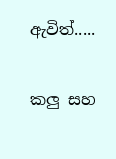ඇවිත්.....

කලු සහ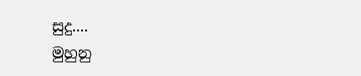සුදු....
මුහුනු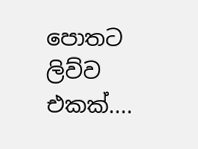පොතට ලිව්ව එකක්....